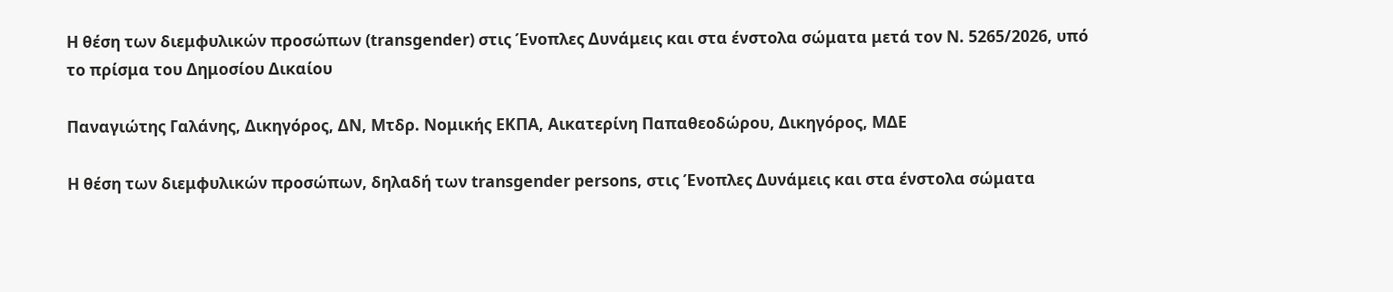Η θέση των διεμφυλικών προσώπων (transgender) στις Ένοπλες Δυνάμεις και στα ένστολα σώματα μετά τον Ν. 5265/2026, υπό το πρίσμα του Δημοσίου Δικαίου

Παναγιώτης Γαλάνης, Δικηγόρος, ΔΝ, Μτδρ. Νομικής ΕΚΠΑ, Αικατερίνη Παπαθεοδώρου, Δικηγόρος, ΜΔΕ

Η θέση των διεμφυλικών προσώπων, δηλαδή των transgender persons, στις Ένοπλες Δυνάμεις και στα ένστολα σώματα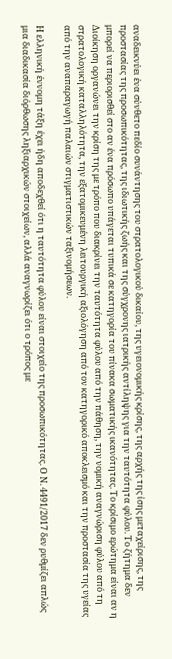αναδεικνύει ένα σύνθετο πεδίο συνάντησης του στρατολογικού δικαίου, της υγειονομικής κρίσης, της αρχής της ίσης μεταχείρισης, της προστασίας της προσωπικότητας, της ιδιωτικής ζωής και της σύγχρονης ιατρικής αντίληψης για την ταυτότητα φύλου. Το ζήτημα δεν μπορεί να περιορισθεί στο αν ένα πρόσωπο υπάγεται τυπικά σε κατηγορία του πίνακα σωματικής ικανότητας. Το κρίσιμο ερώτημα είναι αν η Διοίκηση οργανώνει την κρίση της με τρόπο που διακρίνει την ταυτότητα φύλου από την πάθηση, την νομική αναγνώριση φύλου από τη στρατολογική καταλληλότητα, την εξατομικευμένη λειτουργική αξιολόγηση από τον κατηγορικό αποκλεισμό και την προστασία της υγείας από την αναπαραγωγή παλαιών στιγματιστικών ταξινομήσεων.

Η ελληνική έννομη τάξη έχει ήδη αποδεχθεί ότι η ταυτότητα φύλου είναι στοιχείο της προσωπικότητας. Ο Ν. 4491/2017 δεν ρυθμίζει απλώς μια διαδικασία διόρθωσης ληξιαρχικών στοιχείων, αλλά αναγνωρίζει ότι ο τρόπος με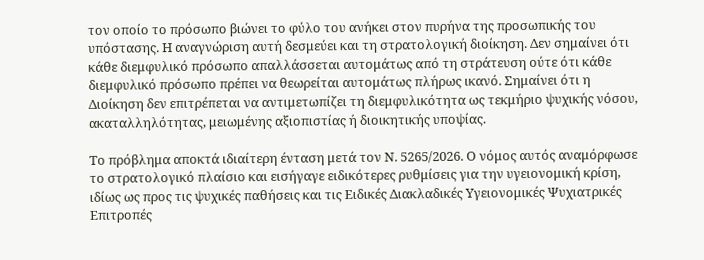τον οποίο το πρόσωπο βιώνει το φύλο του ανήκει στον πυρήνα της προσωπικής του υπόστασης. Η αναγνώριση αυτή δεσμεύει και τη στρατολογική διοίκηση. Δεν σημαίνει ότι κάθε διεμφυλικό πρόσωπο απαλλάσσεται αυτομάτως από τη στράτευση ούτε ότι κάθε διεμφυλικό πρόσωπο πρέπει να θεωρείται αυτομάτως πλήρως ικανό. Σημαίνει ότι η Διοίκηση δεν επιτρέπεται να αντιμετωπίζει τη διεμφυλικότητα ως τεκμήριο ψυχικής νόσου, ακαταλληλότητας, μειωμένης αξιοπιστίας ή διοικητικής υποψίας.

Το πρόβλημα αποκτά ιδιαίτερη ένταση μετά τον Ν. 5265/2026. Ο νόμος αυτός αναμόρφωσε το στρατολογικό πλαίσιο και εισήγαγε ειδικότερες ρυθμίσεις για την υγειονομική κρίση, ιδίως ως προς τις ψυχικές παθήσεις και τις Ειδικές Διακλαδικές Υγειονομικές Ψυχιατρικές Επιτροπές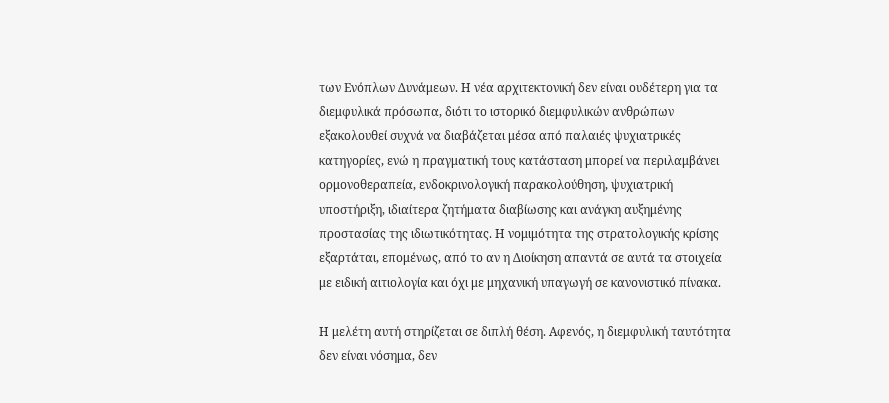των Ενόπλων Δυνάμεων. Η νέα αρχιτεκτονική δεν είναι ουδέτερη για τα διεμφυλικά πρόσωπα, διότι το ιστορικό διεμφυλικών ανθρώπων εξακολουθεί συχνά να διαβάζεται μέσα από παλαιές ψυχιατρικές κατηγορίες, ενώ η πραγματική τους κατάσταση μπορεί να περιλαμβάνει ορμονοθεραπεία, ενδοκρινολογική παρακολούθηση, ψυχιατρική υποστήριξη, ιδιαίτερα ζητήματα διαβίωσης και ανάγκη αυξημένης προστασίας της ιδιωτικότητας. Η νομιμότητα της στρατολογικής κρίσης εξαρτάται, επομένως, από το αν η Διοίκηση απαντά σε αυτά τα στοιχεία με ειδική αιτιολογία και όχι με μηχανική υπαγωγή σε κανονιστικό πίνακα.

Η μελέτη αυτή στηρίζεται σε διπλή θέση. Αφενός, η διεμφυλική ταυτότητα δεν είναι νόσημα, δεν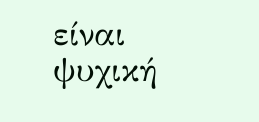είναι ψυχική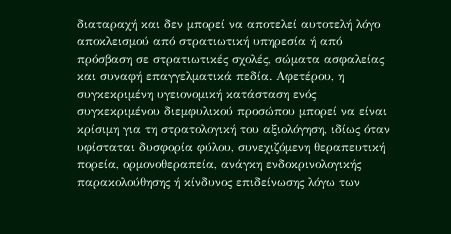διαταραχή και δεν μπορεί να αποτελεί αυτοτελή λόγο αποκλεισμού από στρατιωτική υπηρεσία ή από πρόσβαση σε στρατιωτικές σχολές, σώματα ασφαλείας και συναφή επαγγελματικά πεδία. Αφετέρου, η συγκεκριμένη υγειονομική κατάσταση ενός συγκεκριμένου διεμφυλικού προσώπου μπορεί να είναι κρίσιμη για τη στρατολογική του αξιολόγηση, ιδίως όταν υφίσταται δυσφορία φύλου, συνεχιζόμενη θεραπευτική πορεία, ορμονοθεραπεία, ανάγκη ενδοκρινολογικής παρακολούθησης ή κίνδυνος επιδείνωσης λόγω των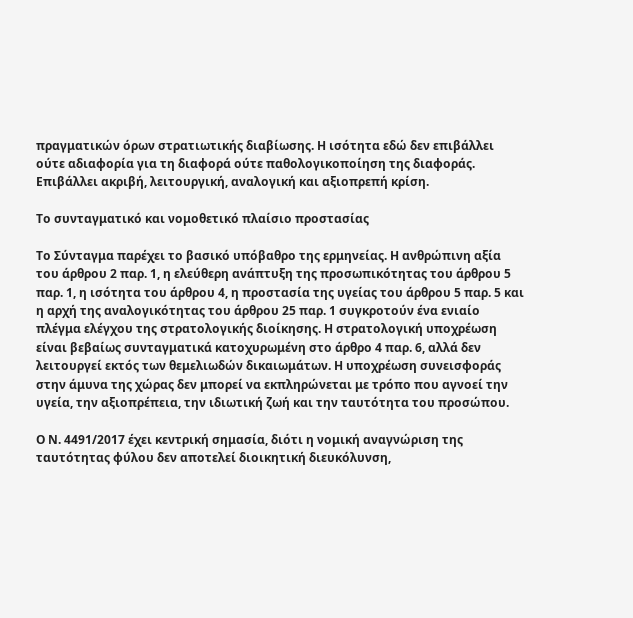πραγματικών όρων στρατιωτικής διαβίωσης. Η ισότητα εδώ δεν επιβάλλει ούτε αδιαφορία για τη διαφορά ούτε παθολογικοποίηση της διαφοράς. Επιβάλλει ακριβή, λειτουργική, αναλογική και αξιοπρεπή κρίση.

Το συνταγματικό και νομοθετικό πλαίσιο προστασίας

Το Σύνταγμα παρέχει το βασικό υπόβαθρο της ερμηνείας. Η ανθρώπινη αξία του άρθρου 2 παρ. 1, η ελεύθερη ανάπτυξη της προσωπικότητας του άρθρου 5 παρ. 1, η ισότητα του άρθρου 4, η προστασία της υγείας του άρθρου 5 παρ. 5 και η αρχή της αναλογικότητας του άρθρου 25 παρ. 1 συγκροτούν ένα ενιαίο πλέγμα ελέγχου της στρατολογικής διοίκησης. Η στρατολογική υποχρέωση είναι βεβαίως συνταγματικά κατοχυρωμένη στο άρθρο 4 παρ. 6, αλλά δεν λειτουργεί εκτός των θεμελιωδών δικαιωμάτων. Η υποχρέωση συνεισφοράς στην άμυνα της χώρας δεν μπορεί να εκπληρώνεται με τρόπο που αγνοεί την υγεία, την αξιοπρέπεια, την ιδιωτική ζωή και την ταυτότητα του προσώπου.

Ο Ν. 4491/2017 έχει κεντρική σημασία, διότι η νομική αναγνώριση της ταυτότητας φύλου δεν αποτελεί διοικητική διευκόλυνση,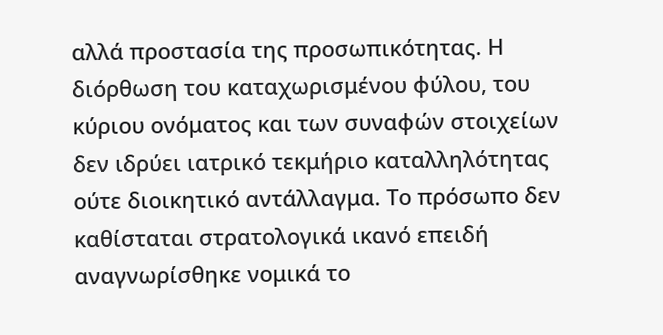αλλά προστασία της προσωπικότητας. Η διόρθωση του καταχωρισμένου φύλου, του κύριου ονόματος και των συναφών στοιχείων δεν ιδρύει ιατρικό τεκμήριο καταλληλότητας ούτε διοικητικό αντάλλαγμα. Το πρόσωπο δεν καθίσταται στρατολογικά ικανό επειδή αναγνωρίσθηκε νομικά το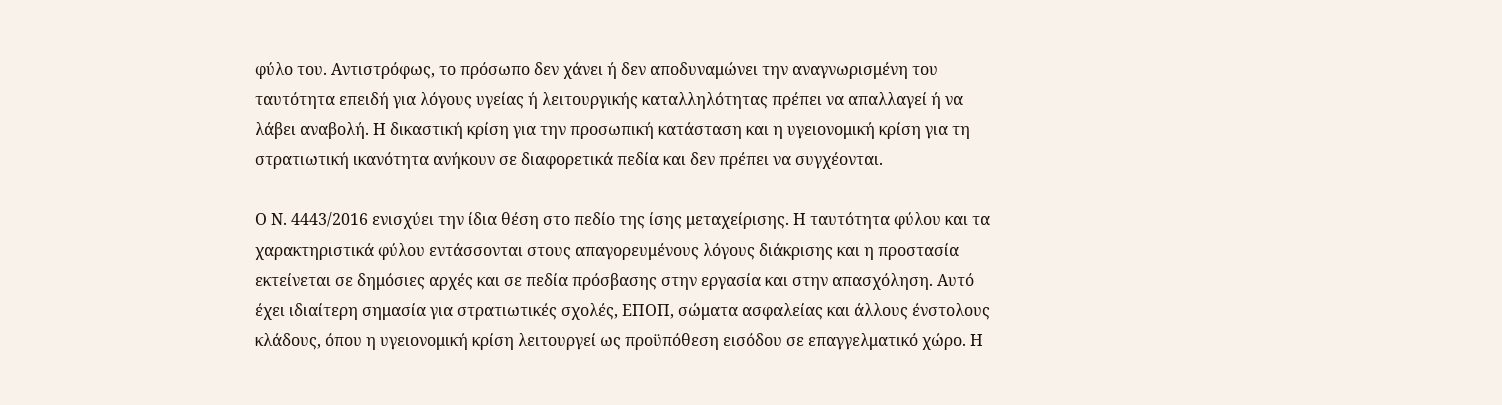φύλο του. Αντιστρόφως, το πρόσωπο δεν χάνει ή δεν αποδυναμώνει την αναγνωρισμένη του ταυτότητα επειδή για λόγους υγείας ή λειτουργικής καταλληλότητας πρέπει να απαλλαγεί ή να λάβει αναβολή. Η δικαστική κρίση για την προσωπική κατάσταση και η υγειονομική κρίση για τη στρατιωτική ικανότητα ανήκουν σε διαφορετικά πεδία και δεν πρέπει να συγχέονται.

Ο Ν. 4443/2016 ενισχύει την ίδια θέση στο πεδίο της ίσης μεταχείρισης. Η ταυτότητα φύλου και τα χαρακτηριστικά φύλου εντάσσονται στους απαγορευμένους λόγους διάκρισης και η προστασία εκτείνεται σε δημόσιες αρχές και σε πεδία πρόσβασης στην εργασία και στην απασχόληση. Αυτό έχει ιδιαίτερη σημασία για στρατιωτικές σχολές, ΕΠΟΠ, σώματα ασφαλείας και άλλους ένστολους κλάδους, όπου η υγειονομική κρίση λειτουργεί ως προϋπόθεση εισόδου σε επαγγελματικό χώρο. Η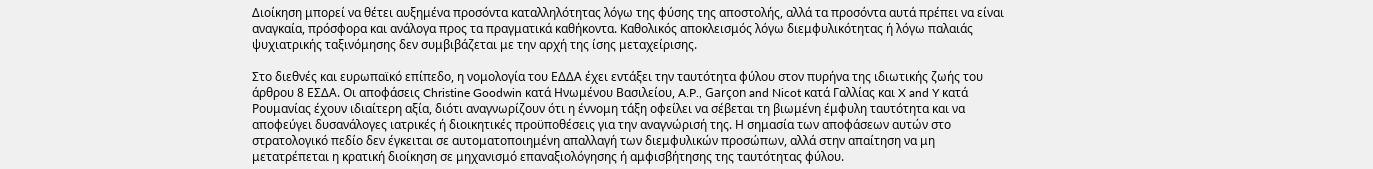Διοίκηση μπορεί να θέτει αυξημένα προσόντα καταλληλότητας λόγω της φύσης της αποστολής, αλλά τα προσόντα αυτά πρέπει να είναι αναγκαία, πρόσφορα και ανάλογα προς τα πραγματικά καθήκοντα. Καθολικός αποκλεισμός λόγω διεμφυλικότητας ή λόγω παλαιάς ψυχιατρικής ταξινόμησης δεν συμβιβάζεται με την αρχή της ίσης μεταχείρισης.

Στο διεθνές και ευρωπαϊκό επίπεδο, η νομολογία του ΕΔΔΑ έχει εντάξει την ταυτότητα φύλου στον πυρήνα της ιδιωτικής ζωής του άρθρου 8 ΕΣΔΑ. Οι αποφάσεις Christine Goodwin κατά Ηνωμένου Βασιλείου, A.P., Garçon and Nicot κατά Γαλλίας και X and Y κατά Ρουμανίας έχουν ιδιαίτερη αξία, διότι αναγνωρίζουν ότι η έννομη τάξη οφείλει να σέβεται τη βιωμένη έμφυλη ταυτότητα και να αποφεύγει δυσανάλογες ιατρικές ή διοικητικές προϋποθέσεις για την αναγνώρισή της. Η σημασία των αποφάσεων αυτών στο στρατολογικό πεδίο δεν έγκειται σε αυτοματοποιημένη απαλλαγή των διεμφυλικών προσώπων, αλλά στην απαίτηση να μη μετατρέπεται η κρατική διοίκηση σε μηχανισμό επαναξιολόγησης ή αμφισβήτησης της ταυτότητας φύλου.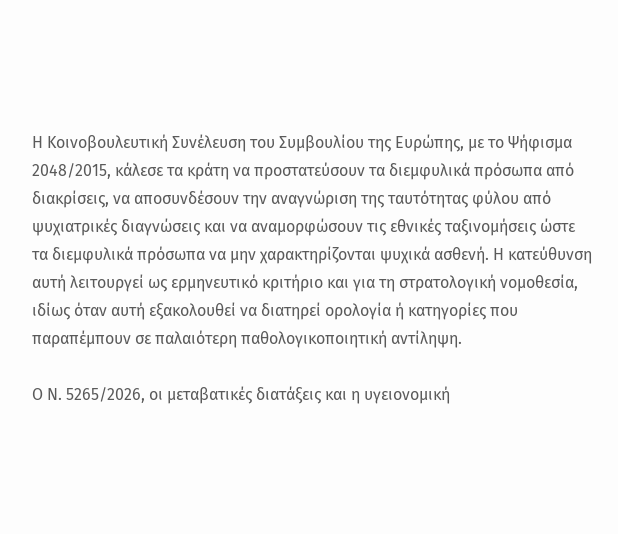Η Κοινοβουλευτική Συνέλευση του Συμβουλίου της Ευρώπης, με το Ψήφισμα 2048/2015, κάλεσε τα κράτη να προστατεύσουν τα διεμφυλικά πρόσωπα από διακρίσεις, να αποσυνδέσουν την αναγνώριση της ταυτότητας φύλου από ψυχιατρικές διαγνώσεις και να αναμορφώσουν τις εθνικές ταξινομήσεις ώστε τα διεμφυλικά πρόσωπα να μην χαρακτηρίζονται ψυχικά ασθενή. Η κατεύθυνση αυτή λειτουργεί ως ερμηνευτικό κριτήριο και για τη στρατολογική νομοθεσία, ιδίως όταν αυτή εξακολουθεί να διατηρεί ορολογία ή κατηγορίες που παραπέμπουν σε παλαιότερη παθολογικοποιητική αντίληψη.

Ο Ν. 5265/2026, οι μεταβατικές διατάξεις και η υγειονομική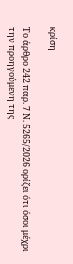κρίση

Το άρθρο 242 παρ. 7 Ν. 5265/2026 ορίζει ότι όσοι μέχρι την προηγούμενη της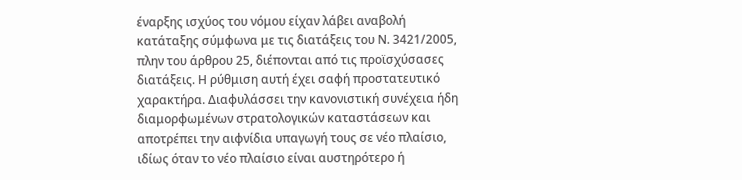έναρξης ισχύος του νόμου είχαν λάβει αναβολή κατάταξης σύμφωνα με τις διατάξεις του Ν. 3421/2005, πλην του άρθρου 25, διέπονται από τις προϊσχύσασες διατάξεις. Η ρύθμιση αυτή έχει σαφή προστατευτικό χαρακτήρα. Διαφυλάσσει την κανονιστική συνέχεια ήδη διαμορφωμένων στρατολογικών καταστάσεων και αποτρέπει την αιφνίδια υπαγωγή τους σε νέο πλαίσιο, ιδίως όταν το νέο πλαίσιο είναι αυστηρότερο ή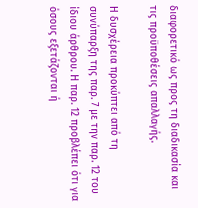διαφορετικό ως προς τη διαδικασία και τις προϋποθέσεις απαλλαγής.

Η δυσχέρεια προκύπτει από τη συνύπαρξη της παρ. 7 με την παρ. 12 του ίδιου άρθρου. Η παρ. 12 προβλέπει ότι για όσους εξετάζονται ή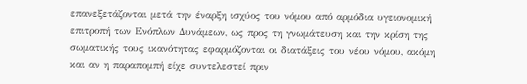επανεξετάζονται μετά την έναρξη ισχύος του νόμου από αρμόδια υγειονομική επιτροπή των Ενόπλων Δυνάμεων, ως προς τη γνωμάτευση και την κρίση της σωματικής τους ικανότητας εφαρμόζονται οι διατάξεις του νέου νόμου, ακόμη και αν η παραπομπή είχε συντελεστεί πριν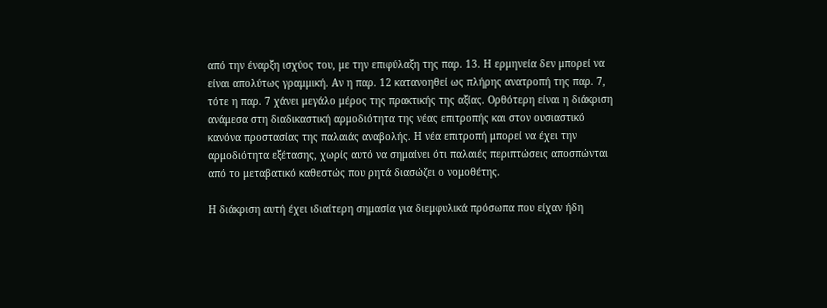από την έναρξη ισχύος του, με την επιφύλαξη της παρ. 13. Η ερμηνεία δεν μπορεί να είναι απολύτως γραμμική. Αν η παρ. 12 κατανοηθεί ως πλήρης ανατροπή της παρ. 7, τότε η παρ. 7 χάνει μεγάλο μέρος της πρακτικής της αξίας. Ορθότερη είναι η διάκριση ανάμεσα στη διαδικαστική αρμοδιότητα της νέας επιτροπής και στον ουσιαστικό κανόνα προστασίας της παλαιάς αναβολής. Η νέα επιτροπή μπορεί να έχει την αρμοδιότητα εξέτασης, χωρίς αυτό να σημαίνει ότι παλαιές περιπτώσεις αποσπώνται από το μεταβατικό καθεστώς που ρητά διασώζει ο νομοθέτης.

Η διάκριση αυτή έχει ιδιαίτερη σημασία για διεμφυλικά πρόσωπα που είχαν ήδη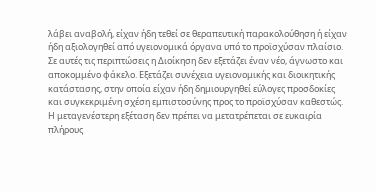λάβει αναβολή, είχαν ήδη τεθεί σε θεραπευτική παρακολούθηση ή είχαν ήδη αξιολογηθεί από υγειονομικά όργανα υπό το προϊσχύσαν πλαίσιο. Σε αυτές τις περιπτώσεις η Διοίκηση δεν εξετάζει έναν νέο, άγνωστο και αποκομμένο φάκελο. Εξετάζει συνέχεια υγειονομικής και διοικητικής κατάστασης, στην οποία είχαν ήδη δημιουργηθεί εύλογες προσδοκίες και συγκεκριμένη σχέση εμπιστοσύνης προς το προϊσχύσαν καθεστώς. Η μεταγενέστερη εξέταση δεν πρέπει να μετατρέπεται σε ευκαιρία πλήρους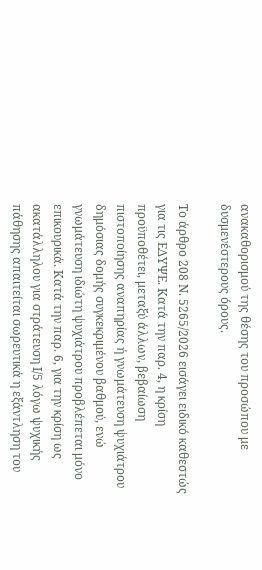ανακαθορισμού της θέσης του προσώπου με δυσμενέστερους όρους.

Το άρθρο 208 Ν. 5265/2026 εισάγει ειδικό καθεστώς για τις ΕΔΥΨΕ. Κατά την παρ. 4, η κρίση προϋποθέτει, μεταξύ άλλων, βεβαίωση πιστοποίησης αναπηρίας ή γνωμάτευση ψυχιάτρου δημόσιας δομής συγκεκριμένου βαθμού, ενώ γνωμάτευση ιδιώτη ψυχιάτρου προβλέπεται μόνο επικουρικά. Κατά την παρ. 6, για την κρίση ως ακατάλληλου για στράτευση Ι/5 λόγω ψυχικής πάθησης απαιτείται σωρευτικά η εξάντληση του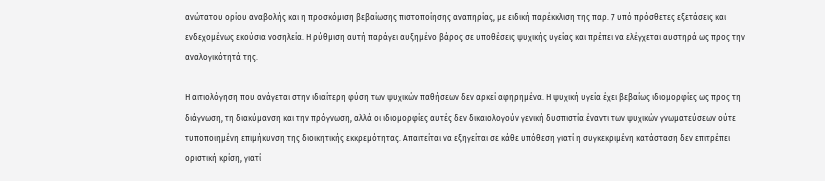ανώτατου ορίου αναβολής και η προσκόμιση βεβαίωσης πιστοποίησης αναπηρίας, με ειδική παρέκκλιση της παρ. 7 υπό πρόσθετες εξετάσεις και ενδεχομένως εκούσια νοσηλεία. Η ρύθμιση αυτή παράγει αυξημένο βάρος σε υποθέσεις ψυχικής υγείας και πρέπει να ελέγχεται αυστηρά ως προς την αναλογικότητά της.

Η αιτιολόγηση που ανάγεται στην ιδιαίτερη φύση των ψυχικών παθήσεων δεν αρκεί αφηρημένα. Η ψυχική υγεία έχει βεβαίως ιδιομορφίες ως προς τη διάγνωση, τη διακύμανση και την πρόγνωση, αλλά οι ιδιομορφίες αυτές δεν δικαιολογούν γενική δυσπιστία έναντι των ψυχικών γνωματεύσεων ούτε τυποποιημένη επιμήκυνση της διοικητικής εκκρεμότητας. Απαιτείται να εξηγείται σε κάθε υπόθεση γιατί η συγκεκριμένη κατάσταση δεν επιτρέπει οριστική κρίση, γιατί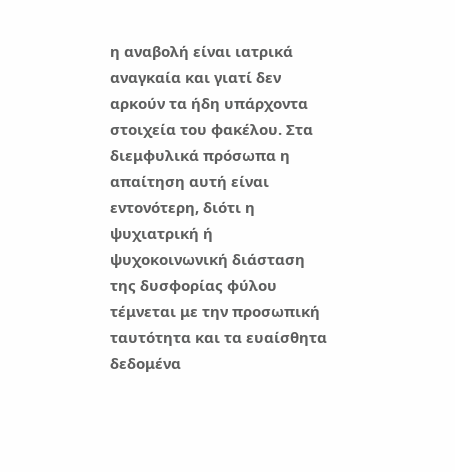η αναβολή είναι ιατρικά αναγκαία και γιατί δεν αρκούν τα ήδη υπάρχοντα στοιχεία του φακέλου. Στα διεμφυλικά πρόσωπα η απαίτηση αυτή είναι εντονότερη, διότι η ψυχιατρική ή ψυχοκοινωνική διάσταση της δυσφορίας φύλου τέμνεται με την προσωπική ταυτότητα και τα ευαίσθητα δεδομένα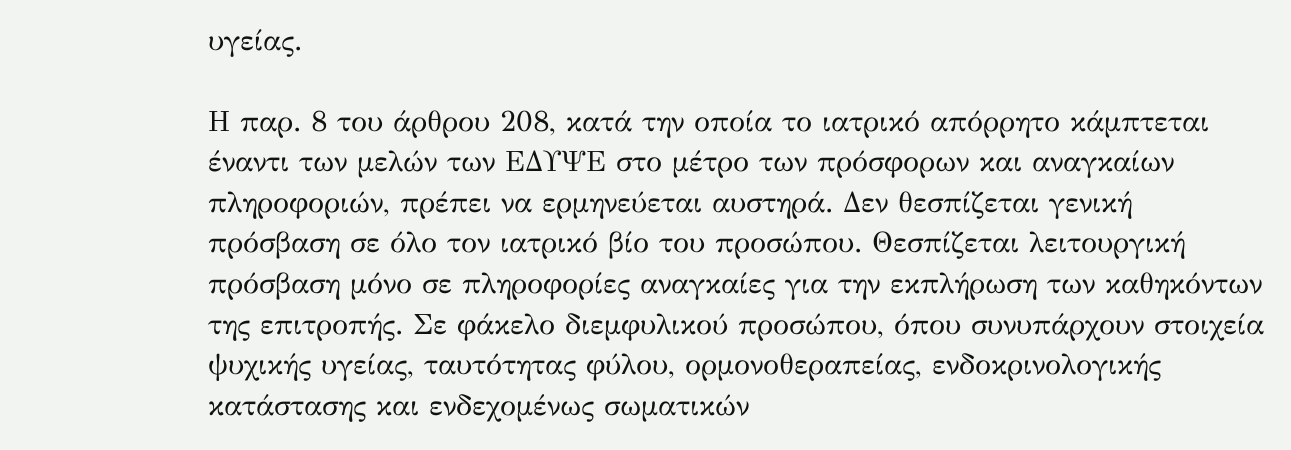υγείας.

Η παρ. 8 του άρθρου 208, κατά την οποία το ιατρικό απόρρητο κάμπτεται έναντι των μελών των ΕΔΥΨΕ στο μέτρο των πρόσφορων και αναγκαίων πληροφοριών, πρέπει να ερμηνεύεται αυστηρά. Δεν θεσπίζεται γενική πρόσβαση σε όλο τον ιατρικό βίο του προσώπου. Θεσπίζεται λειτουργική πρόσβαση μόνο σε πληροφορίες αναγκαίες για την εκπλήρωση των καθηκόντων της επιτροπής. Σε φάκελο διεμφυλικού προσώπου, όπου συνυπάρχουν στοιχεία ψυχικής υγείας, ταυτότητας φύλου, ορμονοθεραπείας, ενδοκρινολογικής κατάστασης και ενδεχομένως σωματικών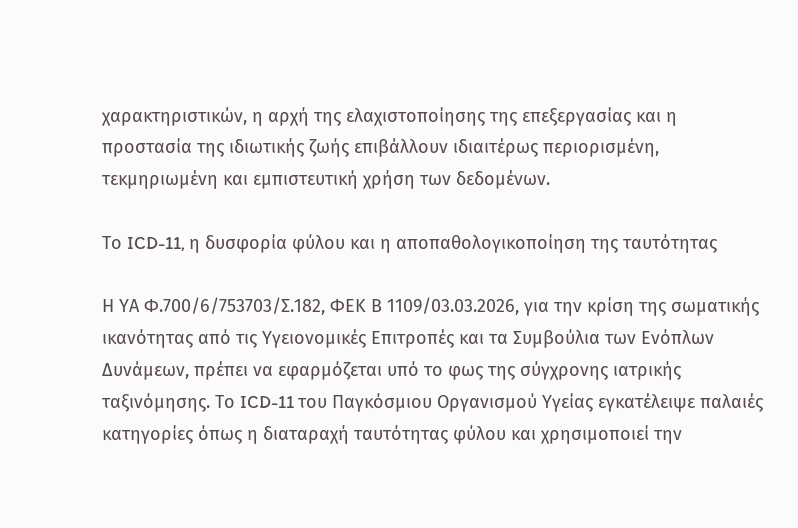χαρακτηριστικών, η αρχή της ελαχιστοποίησης της επεξεργασίας και η προστασία της ιδιωτικής ζωής επιβάλλουν ιδιαιτέρως περιορισμένη, τεκμηριωμένη και εμπιστευτική χρήση των δεδομένων.

Το ICD-11, η δυσφορία φύλου και η αποπαθολογικοποίηση της ταυτότητας

Η ΥΑ Φ.700/6/753703/Σ.182, ΦΕΚ Β 1109/03.03.2026, για την κρίση της σωματικής ικανότητας από τις Υγειονομικές Επιτροπές και τα Συμβούλια των Ενόπλων Δυνάμεων, πρέπει να εφαρμόζεται υπό το φως της σύγχρονης ιατρικής ταξινόμησης. Το ICD-11 του Παγκόσμιου Οργανισμού Υγείας εγκατέλειψε παλαιές κατηγορίες όπως η διαταραχή ταυτότητας φύλου και χρησιμοποιεί την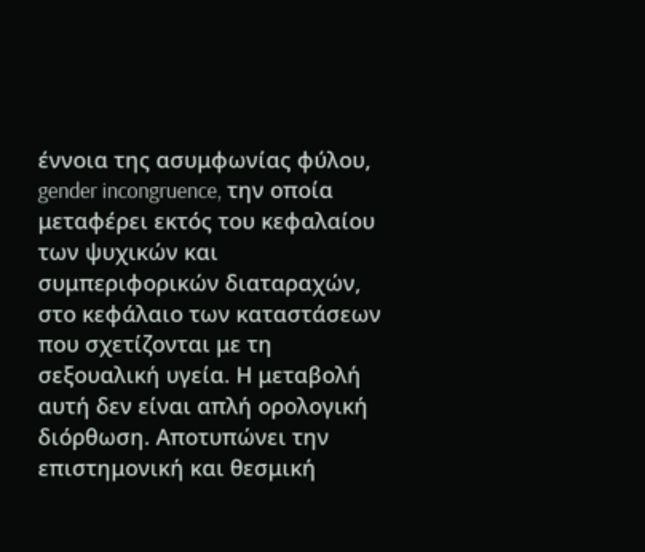έννοια της ασυμφωνίας φύλου, gender incongruence, την οποία μεταφέρει εκτός του κεφαλαίου των ψυχικών και συμπεριφορικών διαταραχών, στο κεφάλαιο των καταστάσεων που σχετίζονται με τη σεξουαλική υγεία. Η μεταβολή αυτή δεν είναι απλή ορολογική διόρθωση. Αποτυπώνει την επιστημονική και θεσμική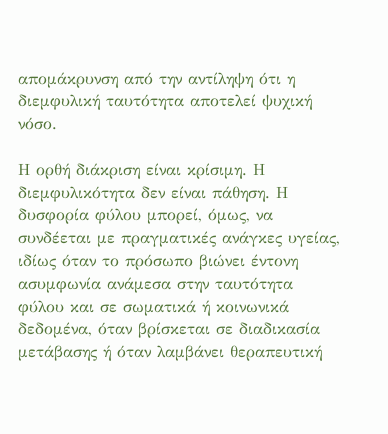απομάκρυνση από την αντίληψη ότι η διεμφυλική ταυτότητα αποτελεί ψυχική νόσο.

Η ορθή διάκριση είναι κρίσιμη. Η διεμφυλικότητα δεν είναι πάθηση. Η δυσφορία φύλου μπορεί, όμως, να συνδέεται με πραγματικές ανάγκες υγείας, ιδίως όταν το πρόσωπο βιώνει έντονη ασυμφωνία ανάμεσα στην ταυτότητα φύλου και σε σωματικά ή κοινωνικά δεδομένα, όταν βρίσκεται σε διαδικασία μετάβασης ή όταν λαμβάνει θεραπευτική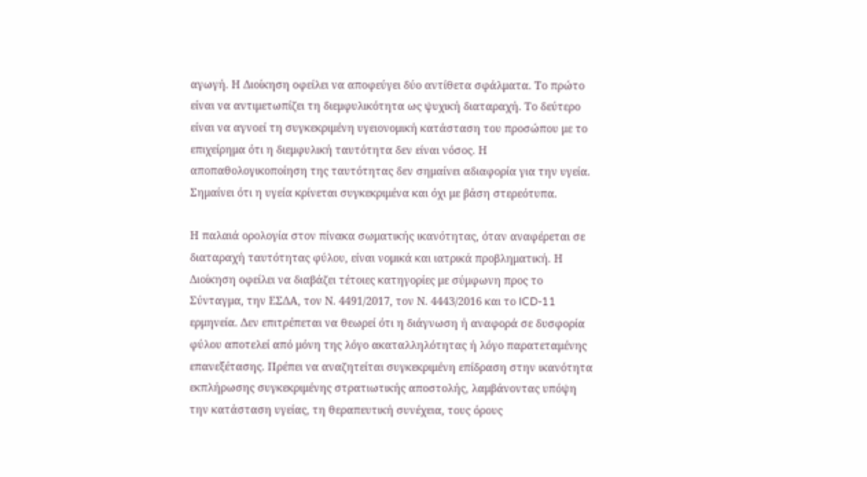αγωγή. Η Διοίκηση οφείλει να αποφεύγει δύο αντίθετα σφάλματα. Το πρώτο είναι να αντιμετωπίζει τη διεμφυλικότητα ως ψυχική διαταραχή. Το δεύτερο είναι να αγνοεί τη συγκεκριμένη υγειονομική κατάσταση του προσώπου με το επιχείρημα ότι η διεμφυλική ταυτότητα δεν είναι νόσος. Η αποπαθολογικοποίηση της ταυτότητας δεν σημαίνει αδιαφορία για την υγεία. Σημαίνει ότι η υγεία κρίνεται συγκεκριμένα και όχι με βάση στερεότυπα.

Η παλαιά ορολογία στον πίνακα σωματικής ικανότητας, όταν αναφέρεται σε διαταραχή ταυτότητας φύλου, είναι νομικά και ιατρικά προβληματική. Η Διοίκηση οφείλει να διαβάζει τέτοιες κατηγορίες με σύμφωνη προς το Σύνταγμα, την ΕΣΔΑ, τον Ν. 4491/2017, τον Ν. 4443/2016 και το ICD-11 ερμηνεία. Δεν επιτρέπεται να θεωρεί ότι η διάγνωση ή αναφορά σε δυσφορία φύλου αποτελεί από μόνη της λόγο ακαταλληλότητας ή λόγο παρατεταμένης επανεξέτασης. Πρέπει να αναζητείται συγκεκριμένη επίδραση στην ικανότητα εκπλήρωσης συγκεκριμένης στρατιωτικής αποστολής, λαμβάνοντας υπόψη την κατάσταση υγείας, τη θεραπευτική συνέχεια, τους όρους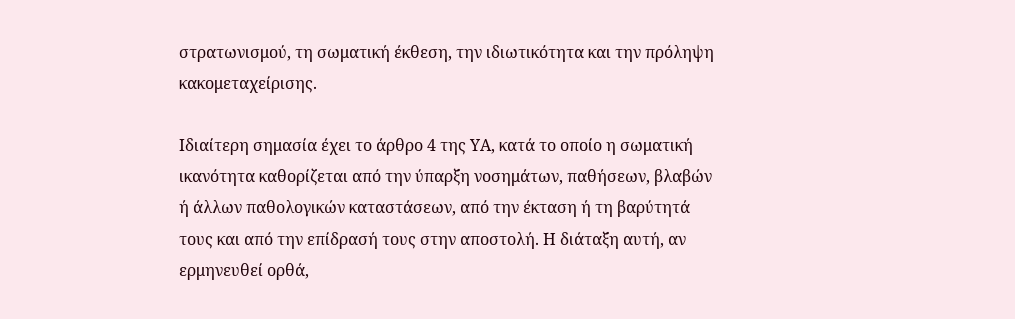στρατωνισμού, τη σωματική έκθεση, την ιδιωτικότητα και την πρόληψη κακομεταχείρισης.

Ιδιαίτερη σημασία έχει το άρθρο 4 της ΥΑ, κατά το οποίο η σωματική ικανότητα καθορίζεται από την ύπαρξη νοσημάτων, παθήσεων, βλαβών ή άλλων παθολογικών καταστάσεων, από την έκταση ή τη βαρύτητά τους και από την επίδρασή τους στην αποστολή. Η διάταξη αυτή, αν ερμηνευθεί ορθά,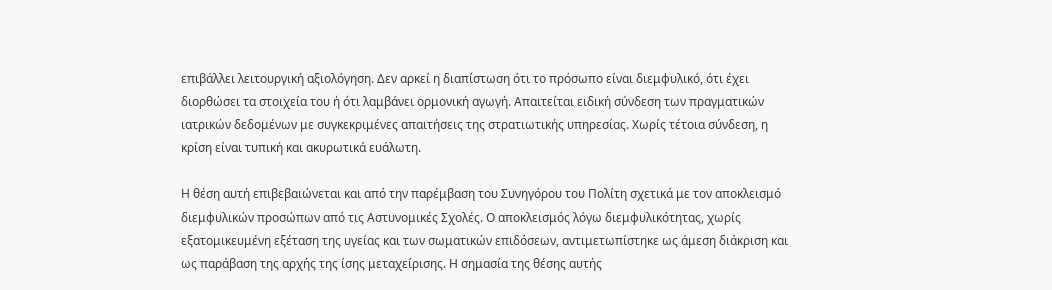επιβάλλει λειτουργική αξιολόγηση. Δεν αρκεί η διαπίστωση ότι το πρόσωπο είναι διεμφυλικό, ότι έχει διορθώσει τα στοιχεία του ή ότι λαμβάνει ορμονική αγωγή. Απαιτείται ειδική σύνδεση των πραγματικών ιατρικών δεδομένων με συγκεκριμένες απαιτήσεις της στρατιωτικής υπηρεσίας. Χωρίς τέτοια σύνδεση, η κρίση είναι τυπική και ακυρωτικά ευάλωτη.

Η θέση αυτή επιβεβαιώνεται και από την παρέμβαση του Συνηγόρου του Πολίτη σχετικά με τον αποκλεισμό διεμφυλικών προσώπων από τις Αστυνομικές Σχολές. Ο αποκλεισμός λόγω διεμφυλικότητας, χωρίς εξατομικευμένη εξέταση της υγείας και των σωματικών επιδόσεων, αντιμετωπίστηκε ως άμεση διάκριση και ως παράβαση της αρχής της ίσης μεταχείρισης. Η σημασία της θέσης αυτής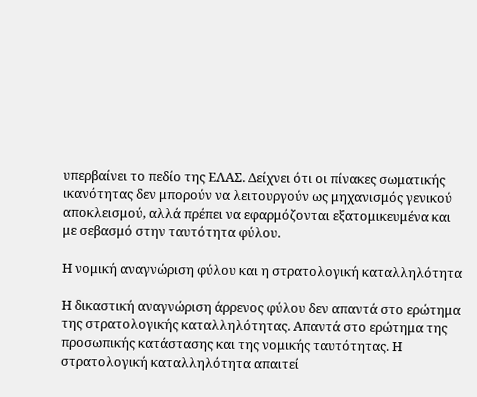υπερβαίνει το πεδίο της ΕΛΑΣ. Δείχνει ότι οι πίνακες σωματικής ικανότητας δεν μπορούν να λειτουργούν ως μηχανισμός γενικού αποκλεισμού, αλλά πρέπει να εφαρμόζονται εξατομικευμένα και με σεβασμό στην ταυτότητα φύλου.

Η νομική αναγνώριση φύλου και η στρατολογική καταλληλότητα

Η δικαστική αναγνώριση άρρενος φύλου δεν απαντά στο ερώτημα της στρατολογικής καταλληλότητας. Απαντά στο ερώτημα της προσωπικής κατάστασης και της νομικής ταυτότητας. Η στρατολογική καταλληλότητα απαιτεί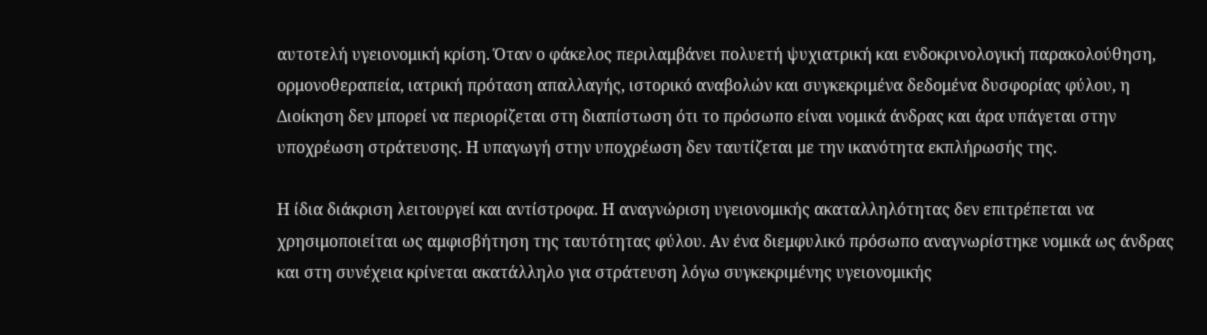αυτοτελή υγειονομική κρίση. Όταν ο φάκελος περιλαμβάνει πολυετή ψυχιατρική και ενδοκρινολογική παρακολούθηση, ορμονοθεραπεία, ιατρική πρόταση απαλλαγής, ιστορικό αναβολών και συγκεκριμένα δεδομένα δυσφορίας φύλου, η Διοίκηση δεν μπορεί να περιορίζεται στη διαπίστωση ότι το πρόσωπο είναι νομικά άνδρας και άρα υπάγεται στην υποχρέωση στράτευσης. Η υπαγωγή στην υποχρέωση δεν ταυτίζεται με την ικανότητα εκπλήρωσής της.

Η ίδια διάκριση λειτουργεί και αντίστροφα. Η αναγνώριση υγειονομικής ακαταλληλότητας δεν επιτρέπεται να χρησιμοποιείται ως αμφισβήτηση της ταυτότητας φύλου. Αν ένα διεμφυλικό πρόσωπο αναγνωρίστηκε νομικά ως άνδρας και στη συνέχεια κρίνεται ακατάλληλο για στράτευση λόγω συγκεκριμένης υγειονομικής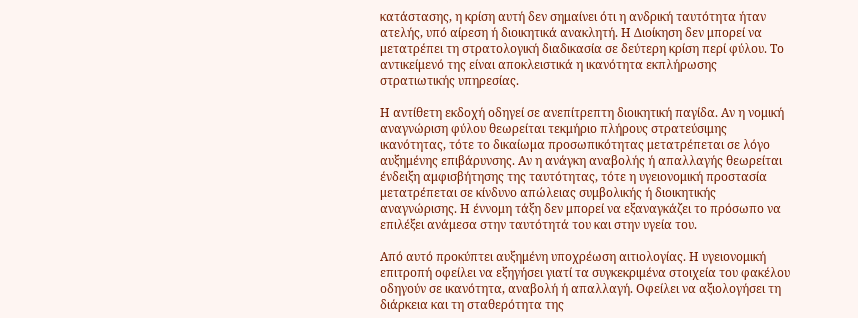κατάστασης, η κρίση αυτή δεν σημαίνει ότι η ανδρική ταυτότητα ήταν ατελής, υπό αίρεση ή διοικητικά ανακλητή. Η Διοίκηση δεν μπορεί να μετατρέπει τη στρατολογική διαδικασία σε δεύτερη κρίση περί φύλου. Το αντικείμενό της είναι αποκλειστικά η ικανότητα εκπλήρωσης στρατιωτικής υπηρεσίας.

Η αντίθετη εκδοχή οδηγεί σε ανεπίτρεπτη διοικητική παγίδα. Αν η νομική αναγνώριση φύλου θεωρείται τεκμήριο πλήρους στρατεύσιμης ικανότητας, τότε το δικαίωμα προσωπικότητας μετατρέπεται σε λόγο αυξημένης επιβάρυνσης. Αν η ανάγκη αναβολής ή απαλλαγής θεωρείται ένδειξη αμφισβήτησης της ταυτότητας, τότε η υγειονομική προστασία μετατρέπεται σε κίνδυνο απώλειας συμβολικής ή διοικητικής αναγνώρισης. Η έννομη τάξη δεν μπορεί να εξαναγκάζει το πρόσωπο να επιλέξει ανάμεσα στην ταυτότητά του και στην υγεία του.

Από αυτό προκύπτει αυξημένη υποχρέωση αιτιολογίας. Η υγειονομική επιτροπή οφείλει να εξηγήσει γιατί τα συγκεκριμένα στοιχεία του φακέλου οδηγούν σε ικανότητα, αναβολή ή απαλλαγή. Οφείλει να αξιολογήσει τη διάρκεια και τη σταθερότητα της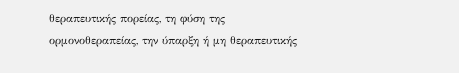θεραπευτικής πορείας, τη φύση της ορμονοθεραπείας, την ύπαρξη ή μη θεραπευτικής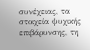συνέχειας, τα στοιχεία ψυχικής επιβάρυνσης, τη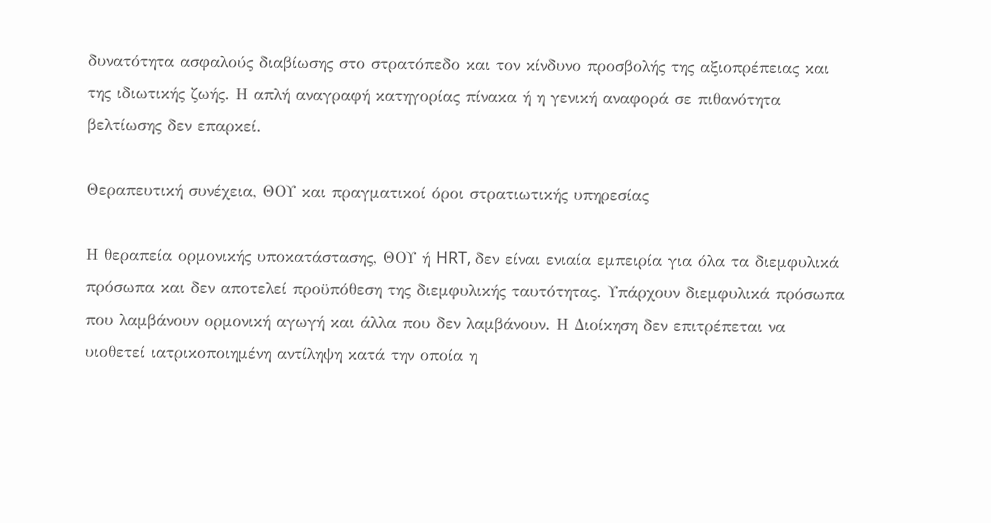δυνατότητα ασφαλούς διαβίωσης στο στρατόπεδο και τον κίνδυνο προσβολής της αξιοπρέπειας και της ιδιωτικής ζωής. Η απλή αναγραφή κατηγορίας πίνακα ή η γενική αναφορά σε πιθανότητα βελτίωσης δεν επαρκεί.

Θεραπευτική συνέχεια, ΘΟΥ και πραγματικοί όροι στρατιωτικής υπηρεσίας

Η θεραπεία ορμονικής υποκατάστασης, ΘΟΥ ή HRT, δεν είναι ενιαία εμπειρία για όλα τα διεμφυλικά πρόσωπα και δεν αποτελεί προϋπόθεση της διεμφυλικής ταυτότητας. Υπάρχουν διεμφυλικά πρόσωπα που λαμβάνουν ορμονική αγωγή και άλλα που δεν λαμβάνουν. Η Διοίκηση δεν επιτρέπεται να υιοθετεί ιατρικοποιημένη αντίληψη κατά την οποία η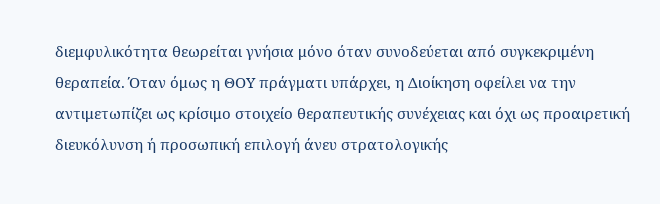διεμφυλικότητα θεωρείται γνήσια μόνο όταν συνοδεύεται από συγκεκριμένη θεραπεία. Όταν όμως η ΘΟΥ πράγματι υπάρχει, η Διοίκηση οφείλει να την αντιμετωπίζει ως κρίσιμο στοιχείο θεραπευτικής συνέχειας και όχι ως προαιρετική διευκόλυνση ή προσωπική επιλογή άνευ στρατολογικής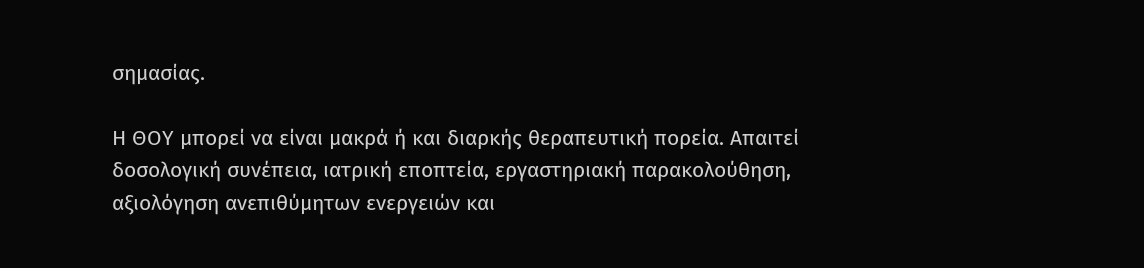σημασίας.

Η ΘΟΥ μπορεί να είναι μακρά ή και διαρκής θεραπευτική πορεία. Απαιτεί δοσολογική συνέπεια, ιατρική εποπτεία, εργαστηριακή παρακολούθηση, αξιολόγηση ανεπιθύμητων ενεργειών και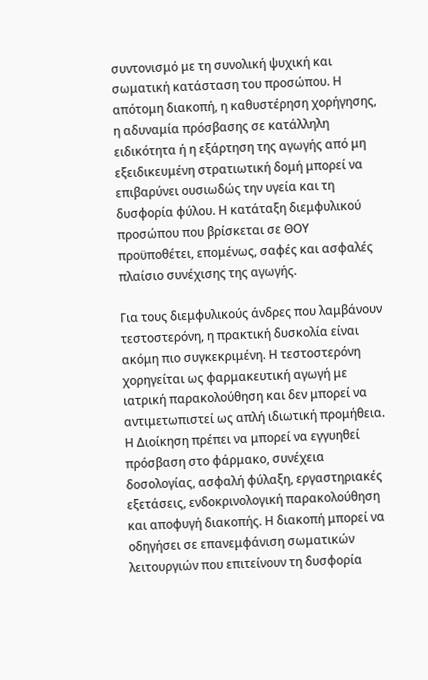συντονισμό με τη συνολική ψυχική και σωματική κατάσταση του προσώπου. Η απότομη διακοπή, η καθυστέρηση χορήγησης, η αδυναμία πρόσβασης σε κατάλληλη ειδικότητα ή η εξάρτηση της αγωγής από μη εξειδικευμένη στρατιωτική δομή μπορεί να επιβαρύνει ουσιωδώς την υγεία και τη δυσφορία φύλου. Η κατάταξη διεμφυλικού προσώπου που βρίσκεται σε ΘΟΥ προϋποθέτει, επομένως, σαφές και ασφαλές πλαίσιο συνέχισης της αγωγής.

Για τους διεμφυλικούς άνδρες που λαμβάνουν τεστοστερόνη, η πρακτική δυσκολία είναι ακόμη πιο συγκεκριμένη. Η τεστοστερόνη χορηγείται ως φαρμακευτική αγωγή με ιατρική παρακολούθηση και δεν μπορεί να αντιμετωπιστεί ως απλή ιδιωτική προμήθεια. Η Διοίκηση πρέπει να μπορεί να εγγυηθεί πρόσβαση στο φάρμακο, συνέχεια δοσολογίας, ασφαλή φύλαξη, εργαστηριακές εξετάσεις, ενδοκρινολογική παρακολούθηση και αποφυγή διακοπής. Η διακοπή μπορεί να οδηγήσει σε επανεμφάνιση σωματικών λειτουργιών που επιτείνουν τη δυσφορία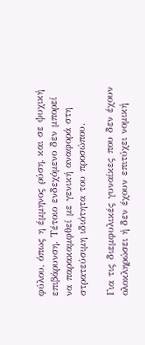φύλου, όπως η έμμηνος ρύση, και σε ψυχική επιβάρυνση. Τέτοιο ενδεχόμενο δεν μπορεί να παρακαμφθεί με γενική αναφορά στη στρατεύσιμη ιδιότητα του προσώπου.

Για τις διεμφυλικές γυναίκες που δεν έχουν ολοκληρώσει ή δεν έχουν επιτύχει νομική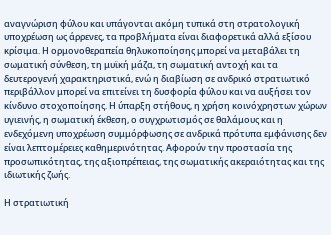αναγνώριση φύλου και υπάγονται ακόμη τυπικά στη στρατολογική υποχρέωση ως άρρενες, τα προβλήματα είναι διαφορετικά αλλά εξίσου κρίσιμα. Η ορμονοθεραπεία θηλυκοποίησης μπορεί να μεταβάλει τη σωματική σύνθεση, τη μυϊκή μάζα, τη σωματική αντοχή και τα δευτερογενή χαρακτηριστικά, ενώ η διαβίωση σε ανδρικό στρατιωτικό περιβάλλον μπορεί να επιτείνει τη δυσφορία φύλου και να αυξήσει τον κίνδυνο στοχοποίησης. Η ύπαρξη στήθους, η χρήση κοινόχρηστων χώρων υγιεινής, η σωματική έκθεση, ο συγχρωτισμός σε θαλάμους και η ενδεχόμενη υποχρέωση συμμόρφωσης σε ανδρικά πρότυπα εμφάνισης δεν είναι λεπτομέρειες καθημερινότητας. Αφορούν την προστασία της προσωπικότητας, της αξιοπρέπειας, της σωματικής ακεραιότητας και της ιδιωτικής ζωής.

Η στρατιωτική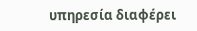υπηρεσία διαφέρει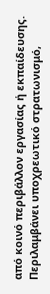από κοινό περιβάλλον εργασίας ή εκπαίδευσης. Περιλαμβάνει υποχρεωτικό στρατωνισμό,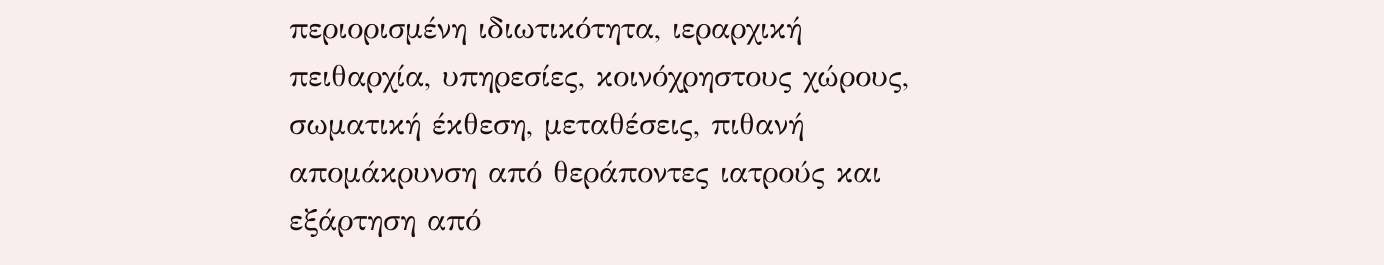περιορισμένη ιδιωτικότητα, ιεραρχική πειθαρχία, υπηρεσίες, κοινόχρηστους χώρους, σωματική έκθεση, μεταθέσεις, πιθανή απομάκρυνση από θεράποντες ιατρούς και εξάρτηση από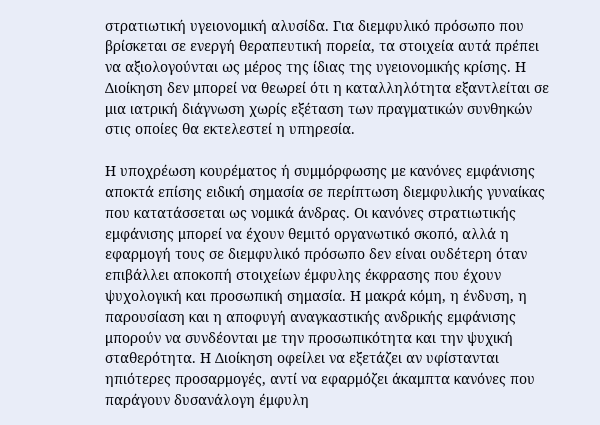στρατιωτική υγειονομική αλυσίδα. Για διεμφυλικό πρόσωπο που βρίσκεται σε ενεργή θεραπευτική πορεία, τα στοιχεία αυτά πρέπει να αξιολογούνται ως μέρος της ίδιας της υγειονομικής κρίσης. Η Διοίκηση δεν μπορεί να θεωρεί ότι η καταλληλότητα εξαντλείται σε μια ιατρική διάγνωση χωρίς εξέταση των πραγματικών συνθηκών στις οποίες θα εκτελεστεί η υπηρεσία.

Η υποχρέωση κουρέματος ή συμμόρφωσης με κανόνες εμφάνισης αποκτά επίσης ειδική σημασία σε περίπτωση διεμφυλικής γυναίκας που κατατάσσεται ως νομικά άνδρας. Οι κανόνες στρατιωτικής εμφάνισης μπορεί να έχουν θεμιτό οργανωτικό σκοπό, αλλά η εφαρμογή τους σε διεμφυλικό πρόσωπο δεν είναι ουδέτερη όταν επιβάλλει αποκοπή στοιχείων έμφυλης έκφρασης που έχουν ψυχολογική και προσωπική σημασία. Η μακρά κόμη, η ένδυση, η παρουσίαση και η αποφυγή αναγκαστικής ανδρικής εμφάνισης μπορούν να συνδέονται με την προσωπικότητα και την ψυχική σταθερότητα. Η Διοίκηση οφείλει να εξετάζει αν υφίστανται ηπιότερες προσαρμογές, αντί να εφαρμόζει άκαμπτα κανόνες που παράγουν δυσανάλογη έμφυλη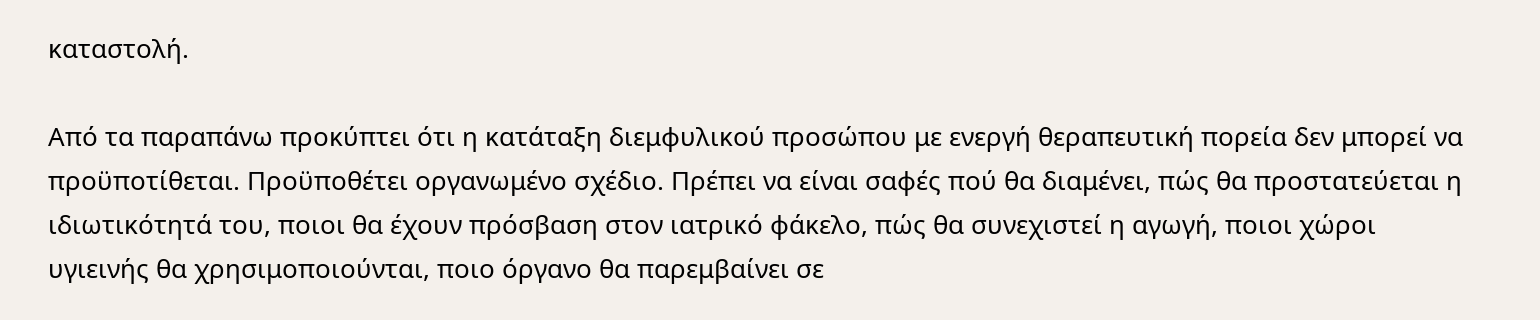καταστολή.

Από τα παραπάνω προκύπτει ότι η κατάταξη διεμφυλικού προσώπου με ενεργή θεραπευτική πορεία δεν μπορεί να προϋποτίθεται. Προϋποθέτει οργανωμένο σχέδιο. Πρέπει να είναι σαφές πού θα διαμένει, πώς θα προστατεύεται η ιδιωτικότητά του, ποιοι θα έχουν πρόσβαση στον ιατρικό φάκελο, πώς θα συνεχιστεί η αγωγή, ποιοι χώροι υγιεινής θα χρησιμοποιούνται, ποιο όργανο θα παρεμβαίνει σε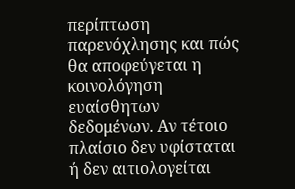περίπτωση παρενόχλησης και πώς θα αποφεύγεται η κοινολόγηση ευαίσθητων δεδομένων. Αν τέτοιο πλαίσιο δεν υφίσταται ή δεν αιτιολογείται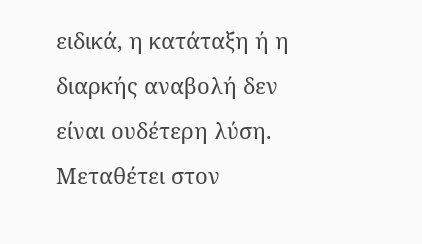ειδικά, η κατάταξη ή η διαρκής αναβολή δεν είναι ουδέτερη λύση. Μεταθέτει στον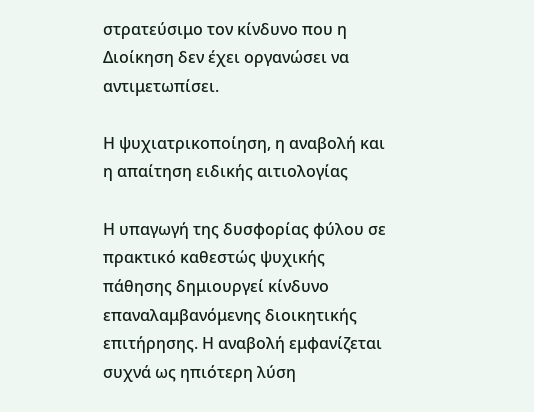στρατεύσιμο τον κίνδυνο που η Διοίκηση δεν έχει οργανώσει να αντιμετωπίσει.

Η ψυχιατρικοποίηση, η αναβολή και η απαίτηση ειδικής αιτιολογίας

Η υπαγωγή της δυσφορίας φύλου σε πρακτικό καθεστώς ψυχικής πάθησης δημιουργεί κίνδυνο επαναλαμβανόμενης διοικητικής επιτήρησης. Η αναβολή εμφανίζεται συχνά ως ηπιότερη λύση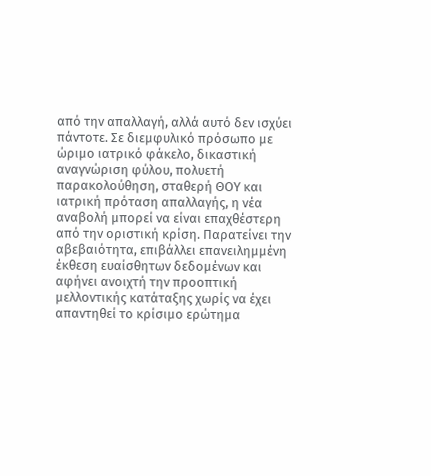από την απαλλαγή, αλλά αυτό δεν ισχύει πάντοτε. Σε διεμφυλικό πρόσωπο με ώριμο ιατρικό φάκελο, δικαστική αναγνώριση φύλου, πολυετή παρακολούθηση, σταθερή ΘΟΥ και ιατρική πρόταση απαλλαγής, η νέα αναβολή μπορεί να είναι επαχθέστερη από την οριστική κρίση. Παρατείνει την αβεβαιότητα, επιβάλλει επανειλημμένη έκθεση ευαίσθητων δεδομένων και αφήνει ανοιχτή την προοπτική μελλοντικής κατάταξης χωρίς να έχει απαντηθεί το κρίσιμο ερώτημα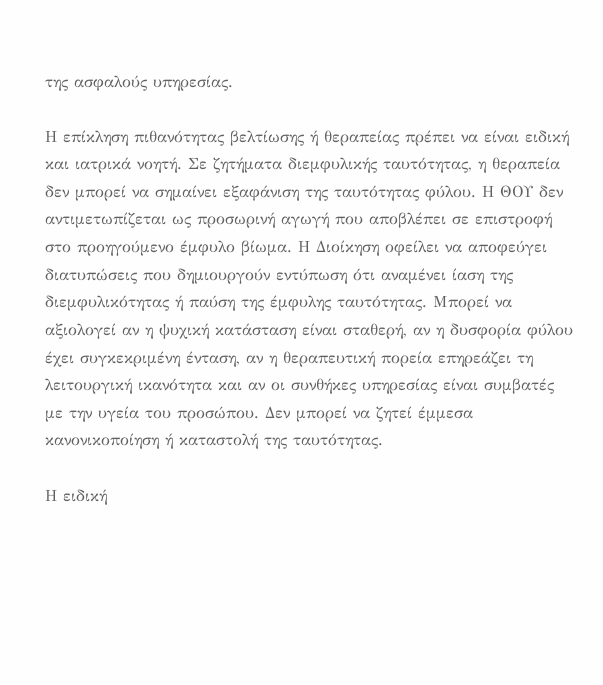της ασφαλούς υπηρεσίας.

Η επίκληση πιθανότητας βελτίωσης ή θεραπείας πρέπει να είναι ειδική και ιατρικά νοητή. Σε ζητήματα διεμφυλικής ταυτότητας, η θεραπεία δεν μπορεί να σημαίνει εξαφάνιση της ταυτότητας φύλου. Η ΘΟΥ δεν αντιμετωπίζεται ως προσωρινή αγωγή που αποβλέπει σε επιστροφή στο προηγούμενο έμφυλο βίωμα. Η Διοίκηση οφείλει να αποφεύγει διατυπώσεις που δημιουργούν εντύπωση ότι αναμένει ίαση της διεμφυλικότητας ή παύση της έμφυλης ταυτότητας. Μπορεί να αξιολογεί αν η ψυχική κατάσταση είναι σταθερή, αν η δυσφορία φύλου έχει συγκεκριμένη ένταση, αν η θεραπευτική πορεία επηρεάζει τη λειτουργική ικανότητα και αν οι συνθήκες υπηρεσίας είναι συμβατές με την υγεία του προσώπου. Δεν μπορεί να ζητεί έμμεσα κανονικοποίηση ή καταστολή της ταυτότητας.

Η ειδική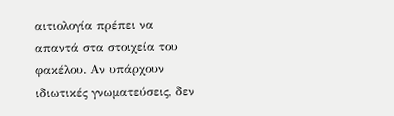αιτιολογία πρέπει να απαντά στα στοιχεία του φακέλου. Αν υπάρχουν ιδιωτικές γνωματεύσεις, δεν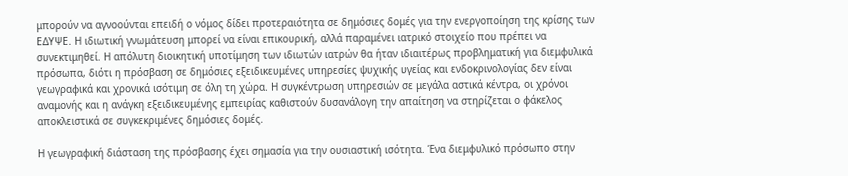μπορούν να αγνοούνται επειδή ο νόμος δίδει προτεραιότητα σε δημόσιες δομές για την ενεργοποίηση της κρίσης των ΕΔΥΨΕ. Η ιδιωτική γνωμάτευση μπορεί να είναι επικουρική, αλλά παραμένει ιατρικό στοιχείο που πρέπει να συνεκτιμηθεί. Η απόλυτη διοικητική υποτίμηση των ιδιωτών ιατρών θα ήταν ιδιαιτέρως προβληματική για διεμφυλικά πρόσωπα, διότι η πρόσβαση σε δημόσιες εξειδικευμένες υπηρεσίες ψυχικής υγείας και ενδοκρινολογίας δεν είναι γεωγραφικά και χρονικά ισότιμη σε όλη τη χώρα. Η συγκέντρωση υπηρεσιών σε μεγάλα αστικά κέντρα, οι χρόνοι αναμονής και η ανάγκη εξειδικευμένης εμπειρίας καθιστούν δυσανάλογη την απαίτηση να στηρίζεται ο φάκελος αποκλειστικά σε συγκεκριμένες δημόσιες δομές.

Η γεωγραφική διάσταση της πρόσβασης έχει σημασία για την ουσιαστική ισότητα. Ένα διεμφυλικό πρόσωπο στην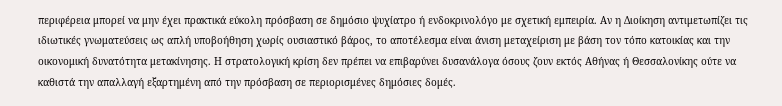περιφέρεια μπορεί να μην έχει πρακτικά εύκολη πρόσβαση σε δημόσιο ψυχίατρο ή ενδοκρινολόγο με σχετική εμπειρία. Αν η Διοίκηση αντιμετωπίζει τις ιδιωτικές γνωματεύσεις ως απλή υποβοήθηση χωρίς ουσιαστικό βάρος, το αποτέλεσμα είναι άνιση μεταχείριση με βάση τον τόπο κατοικίας και την οικονομική δυνατότητα μετακίνησης. Η στρατολογική κρίση δεν πρέπει να επιβαρύνει δυσανάλογα όσους ζουν εκτός Αθήνας ή Θεσσαλονίκης ούτε να καθιστά την απαλλαγή εξαρτημένη από την πρόσβαση σε περιορισμένες δημόσιες δομές.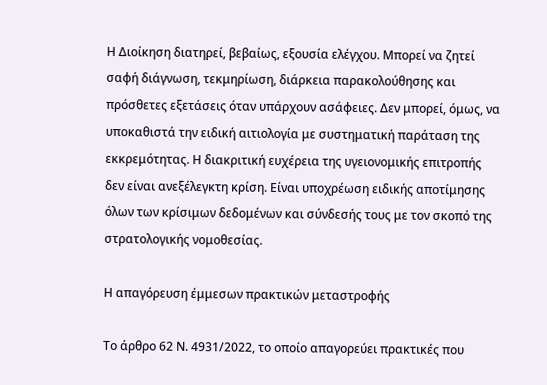Η Διοίκηση διατηρεί, βεβαίως, εξουσία ελέγχου. Μπορεί να ζητεί σαφή διάγνωση, τεκμηρίωση, διάρκεια παρακολούθησης και πρόσθετες εξετάσεις όταν υπάρχουν ασάφειες. Δεν μπορεί, όμως, να υποκαθιστά την ειδική αιτιολογία με συστηματική παράταση της εκκρεμότητας. Η διακριτική ευχέρεια της υγειονομικής επιτροπής δεν είναι ανεξέλεγκτη κρίση. Είναι υποχρέωση ειδικής αποτίμησης όλων των κρίσιμων δεδομένων και σύνδεσής τους με τον σκοπό της στρατολογικής νομοθεσίας.

Η απαγόρευση έμμεσων πρακτικών μεταστροφής

Το άρθρο 62 Ν. 4931/2022, το οποίο απαγορεύει πρακτικές που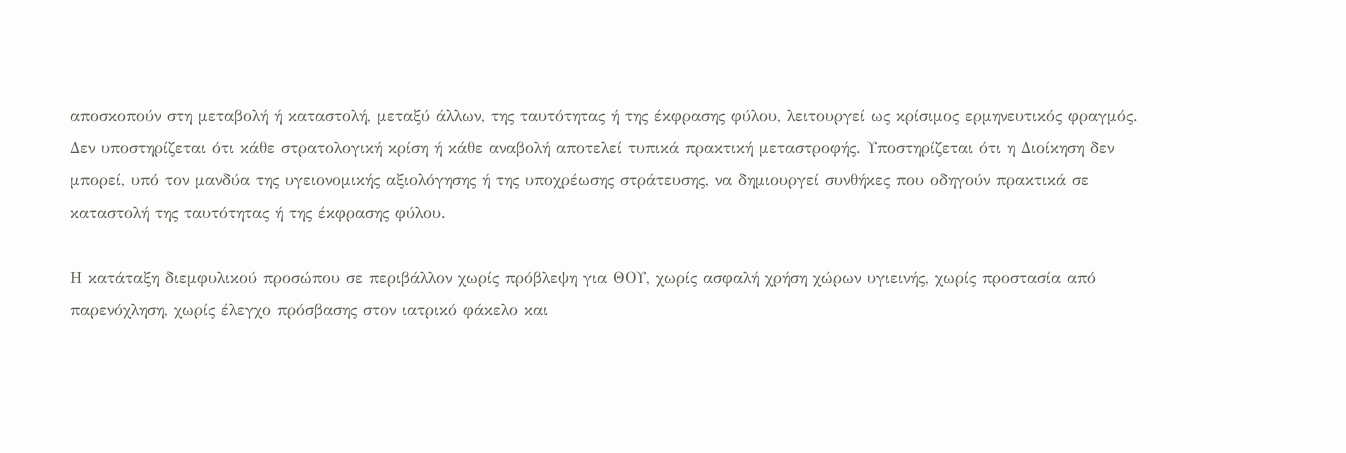αποσκοπούν στη μεταβολή ή καταστολή, μεταξύ άλλων, της ταυτότητας ή της έκφρασης φύλου, λειτουργεί ως κρίσιμος ερμηνευτικός φραγμός. Δεν υποστηρίζεται ότι κάθε στρατολογική κρίση ή κάθε αναβολή αποτελεί τυπικά πρακτική μεταστροφής. Υποστηρίζεται ότι η Διοίκηση δεν μπορεί, υπό τον μανδύα της υγειονομικής αξιολόγησης ή της υποχρέωσης στράτευσης, να δημιουργεί συνθήκες που οδηγούν πρακτικά σε καταστολή της ταυτότητας ή της έκφρασης φύλου.

Η κατάταξη διεμφυλικού προσώπου σε περιβάλλον χωρίς πρόβλεψη για ΘΟΥ, χωρίς ασφαλή χρήση χώρων υγιεινής, χωρίς προστασία από παρενόχληση, χωρίς έλεγχο πρόσβασης στον ιατρικό φάκελο και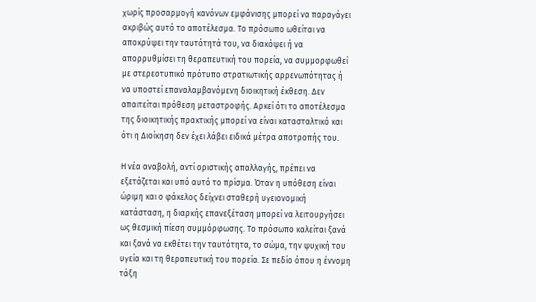χωρίς προσαρμογή κανόνων εμφάνισης μπορεί να παραγάγει ακριβώς αυτό το αποτέλεσμα. Το πρόσωπο ωθείται να αποκρύψει την ταυτότητά του, να διακόψει ή να απορρυθμίσει τη θεραπευτική του πορεία, να συμμορφωθεί με στερεοτυπικό πρότυπο στρατιωτικής αρρενωπότητας ή να υποστεί επαναλαμβανόμενη διοικητική έκθεση. Δεν απαιτείται πρόθεση μεταστροφής. Αρκεί ότι το αποτέλεσμα της διοικητικής πρακτικής μπορεί να είναι κατασταλτικό και ότι η Διοίκηση δεν έχει λάβει ειδικά μέτρα αποτροπής του.

Η νέα αναβολή, αντί οριστικής απαλλαγής, πρέπει να εξετάζεται και υπό αυτό το πρίσμα. Όταν η υπόθεση είναι ώριμη και ο φάκελος δείχνει σταθερή υγειονομική κατάσταση, η διαρκής επανεξέταση μπορεί να λειτουργήσει ως θεσμική πίεση συμμόρφωσης. Το πρόσωπο καλείται ξανά και ξανά να εκθέτει την ταυτότητα, το σώμα, την ψυχική του υγεία και τη θεραπευτική του πορεία. Σε πεδίο όπου η έννομη τάξη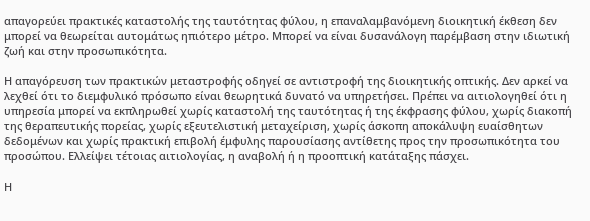απαγορεύει πρακτικές καταστολής της ταυτότητας φύλου, η επαναλαμβανόμενη διοικητική έκθεση δεν μπορεί να θεωρείται αυτομάτως ηπιότερο μέτρο. Μπορεί να είναι δυσανάλογη παρέμβαση στην ιδιωτική ζωή και στην προσωπικότητα.

Η απαγόρευση των πρακτικών μεταστροφής οδηγεί σε αντιστροφή της διοικητικής οπτικής. Δεν αρκεί να λεχθεί ότι το διεμφυλικό πρόσωπο είναι θεωρητικά δυνατό να υπηρετήσει. Πρέπει να αιτιολογηθεί ότι η υπηρεσία μπορεί να εκπληρωθεί χωρίς καταστολή της ταυτότητας ή της έκφρασης φύλου, χωρίς διακοπή της θεραπευτικής πορείας, χωρίς εξευτελιστική μεταχείριση, χωρίς άσκοπη αποκάλυψη ευαίσθητων δεδομένων και χωρίς πρακτική επιβολή έμφυλης παρουσίασης αντίθετης προς την προσωπικότητα του προσώπου. Ελλείψει τέτοιας αιτιολογίας, η αναβολή ή η προοπτική κατάταξης πάσχει.

Η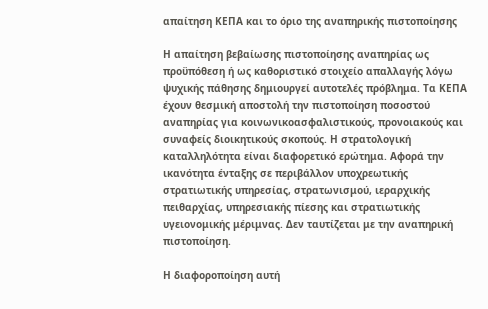απαίτηση ΚΕΠΑ και το όριο της αναπηρικής πιστοποίησης

Η απαίτηση βεβαίωσης πιστοποίησης αναπηρίας ως προϋπόθεση ή ως καθοριστικό στοιχείο απαλλαγής λόγω ψυχικής πάθησης δημιουργεί αυτοτελές πρόβλημα. Τα ΚΕΠΑ έχουν θεσμική αποστολή την πιστοποίηση ποσοστού αναπηρίας για κοινωνικοασφαλιστικούς, προνοιακούς και συναφείς διοικητικούς σκοπούς. Η στρατολογική καταλληλότητα είναι διαφορετικό ερώτημα. Αφορά την ικανότητα ένταξης σε περιβάλλον υποχρεωτικής στρατιωτικής υπηρεσίας, στρατωνισμού, ιεραρχικής πειθαρχίας, υπηρεσιακής πίεσης και στρατιωτικής υγειονομικής μέριμνας. Δεν ταυτίζεται με την αναπηρική πιστοποίηση.

Η διαφοροποίηση αυτή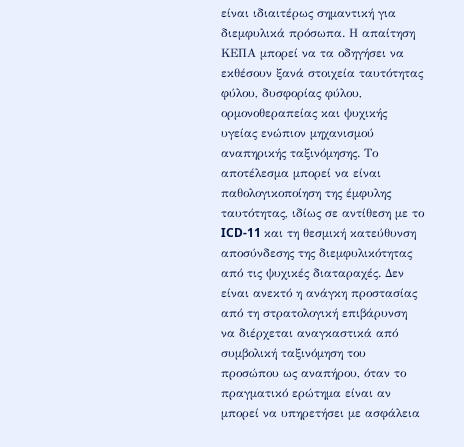είναι ιδιαιτέρως σημαντική για διεμφυλικά πρόσωπα. Η απαίτηση ΚΕΠΑ μπορεί να τα οδηγήσει να εκθέσουν ξανά στοιχεία ταυτότητας φύλου, δυσφορίας φύλου, ορμονοθεραπείας και ψυχικής υγείας ενώπιον μηχανισμού αναπηρικής ταξινόμησης. Το αποτέλεσμα μπορεί να είναι παθολογικοποίηση της έμφυλης ταυτότητας, ιδίως σε αντίθεση με το ICD-11 και τη θεσμική κατεύθυνση αποσύνδεσης της διεμφυλικότητας από τις ψυχικές διαταραχές. Δεν είναι ανεκτό η ανάγκη προστασίας από τη στρατολογική επιβάρυνση να διέρχεται αναγκαστικά από συμβολική ταξινόμηση του προσώπου ως αναπήρου, όταν το πραγματικό ερώτημα είναι αν μπορεί να υπηρετήσει με ασφάλεια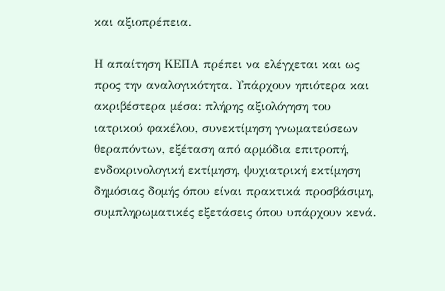και αξιοπρέπεια.

Η απαίτηση ΚΕΠΑ πρέπει να ελέγχεται και ως προς την αναλογικότητα. Υπάρχουν ηπιότερα και ακριβέστερα μέσα: πλήρης αξιολόγηση του ιατρικού φακέλου, συνεκτίμηση γνωματεύσεων θεραπόντων, εξέταση από αρμόδια επιτροπή, ενδοκρινολογική εκτίμηση, ψυχιατρική εκτίμηση δημόσιας δομής όπου είναι πρακτικά προσβάσιμη, συμπληρωματικές εξετάσεις όπου υπάρχουν κενά.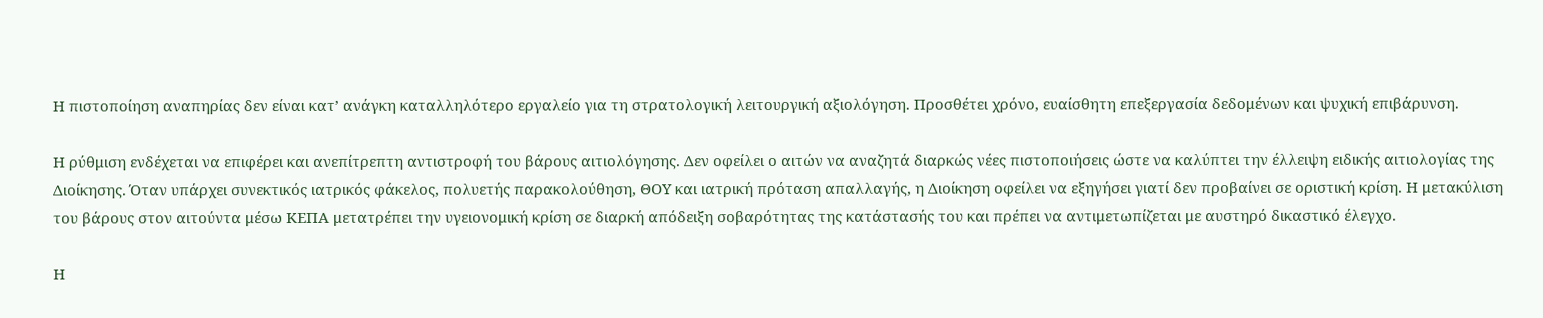Η πιστοποίηση αναπηρίας δεν είναι κατ’ ανάγκη καταλληλότερο εργαλείο για τη στρατολογική λειτουργική αξιολόγηση. Προσθέτει χρόνο, ευαίσθητη επεξεργασία δεδομένων και ψυχική επιβάρυνση.

Η ρύθμιση ενδέχεται να επιφέρει και ανεπίτρεπτη αντιστροφή του βάρους αιτιολόγησης. Δεν οφείλει ο αιτών να αναζητά διαρκώς νέες πιστοποιήσεις ώστε να καλύπτει την έλλειψη ειδικής αιτιολογίας της Διοίκησης. Όταν υπάρχει συνεκτικός ιατρικός φάκελος, πολυετής παρακολούθηση, ΘΟΥ και ιατρική πρόταση απαλλαγής, η Διοίκηση οφείλει να εξηγήσει γιατί δεν προβαίνει σε οριστική κρίση. Η μετακύλιση του βάρους στον αιτούντα μέσω ΚΕΠΑ μετατρέπει την υγειονομική κρίση σε διαρκή απόδειξη σοβαρότητας της κατάστασής του και πρέπει να αντιμετωπίζεται με αυστηρό δικαστικό έλεγχο.

Η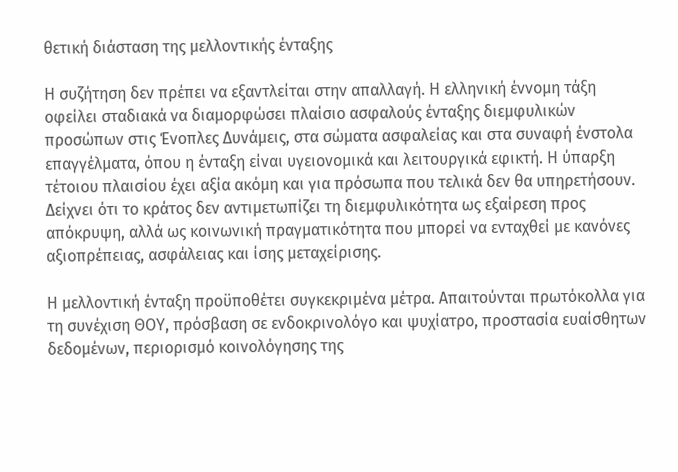θετική διάσταση της μελλοντικής ένταξης

Η συζήτηση δεν πρέπει να εξαντλείται στην απαλλαγή. Η ελληνική έννομη τάξη οφείλει σταδιακά να διαμορφώσει πλαίσιο ασφαλούς ένταξης διεμφυλικών προσώπων στις Ένοπλες Δυνάμεις, στα σώματα ασφαλείας και στα συναφή ένστολα επαγγέλματα, όπου η ένταξη είναι υγειονομικά και λειτουργικά εφικτή. Η ύπαρξη τέτοιου πλαισίου έχει αξία ακόμη και για πρόσωπα που τελικά δεν θα υπηρετήσουν. Δείχνει ότι το κράτος δεν αντιμετωπίζει τη διεμφυλικότητα ως εξαίρεση προς απόκρυψη, αλλά ως κοινωνική πραγματικότητα που μπορεί να ενταχθεί με κανόνες αξιοπρέπειας, ασφάλειας και ίσης μεταχείρισης.

Η μελλοντική ένταξη προϋποθέτει συγκεκριμένα μέτρα. Απαιτούνται πρωτόκολλα για τη συνέχιση ΘΟΥ, πρόσβαση σε ενδοκρινολόγο και ψυχίατρο, προστασία ευαίσθητων δεδομένων, περιορισμό κοινολόγησης της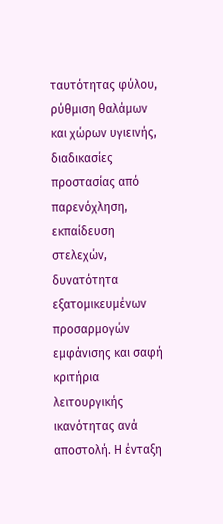ταυτότητας φύλου, ρύθμιση θαλάμων και χώρων υγιεινής, διαδικασίες προστασίας από παρενόχληση, εκπαίδευση στελεχών, δυνατότητα εξατομικευμένων προσαρμογών εμφάνισης και σαφή κριτήρια λειτουργικής ικανότητας ανά αποστολή. Η ένταξη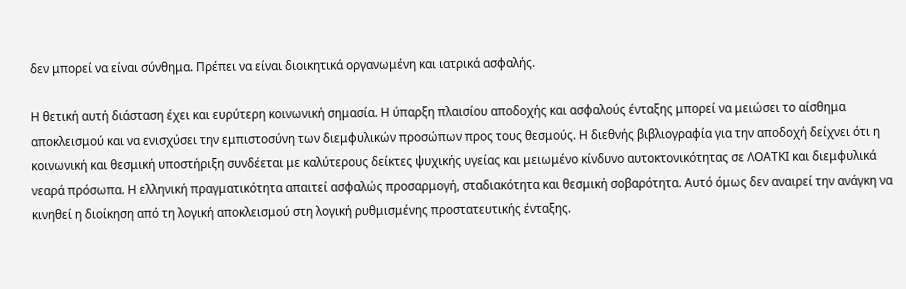δεν μπορεί να είναι σύνθημα. Πρέπει να είναι διοικητικά οργανωμένη και ιατρικά ασφαλής.

Η θετική αυτή διάσταση έχει και ευρύτερη κοινωνική σημασία. Η ύπαρξη πλαισίου αποδοχής και ασφαλούς ένταξης μπορεί να μειώσει το αίσθημα αποκλεισμού και να ενισχύσει την εμπιστοσύνη των διεμφυλικών προσώπων προς τους θεσμούς. Η διεθνής βιβλιογραφία για την αποδοχή δείχνει ότι η κοινωνική και θεσμική υποστήριξη συνδέεται με καλύτερους δείκτες ψυχικής υγείας και μειωμένο κίνδυνο αυτοκτονικότητας σε ΛΟΑΤΚΙ και διεμφυλικά νεαρά πρόσωπα. Η ελληνική πραγματικότητα απαιτεί ασφαλώς προσαρμογή, σταδιακότητα και θεσμική σοβαρότητα. Αυτό όμως δεν αναιρεί την ανάγκη να κινηθεί η διοίκηση από τη λογική αποκλεισμού στη λογική ρυθμισμένης προστατευτικής ένταξης.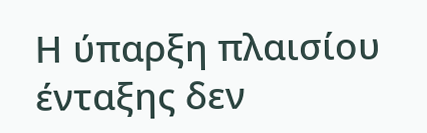Η ύπαρξη πλαισίου ένταξης δεν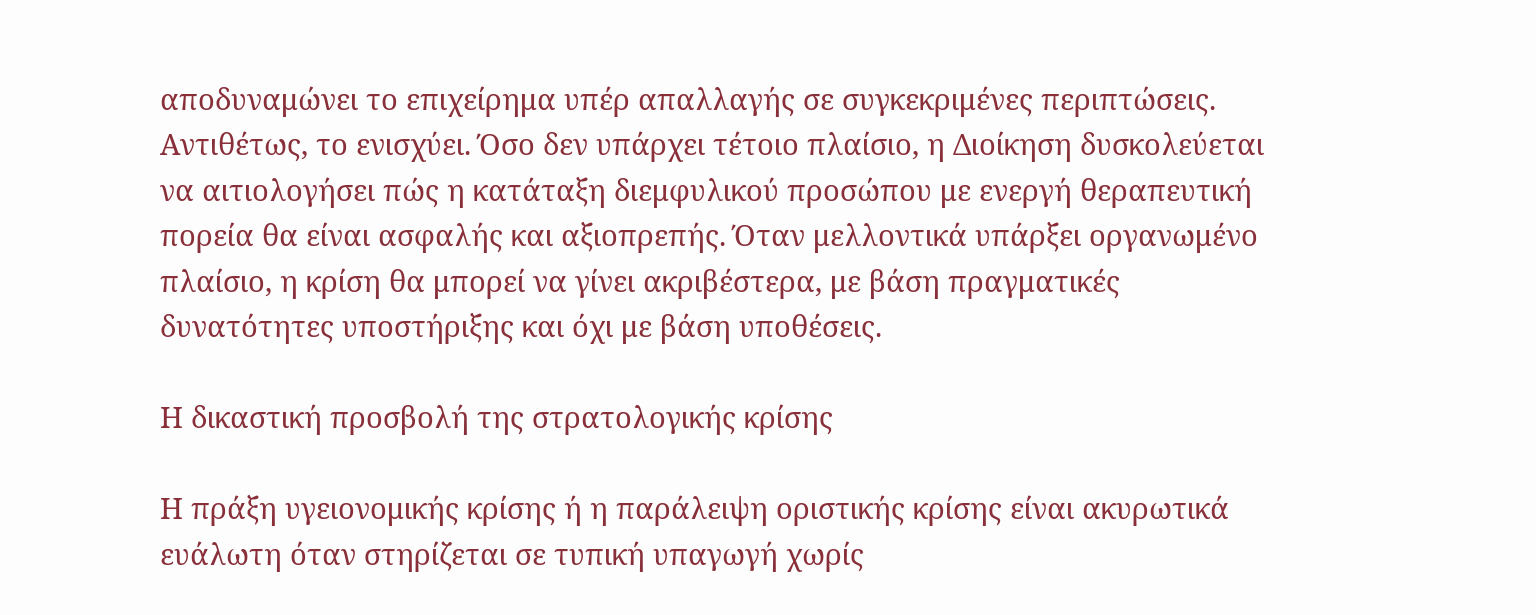αποδυναμώνει το επιχείρημα υπέρ απαλλαγής σε συγκεκριμένες περιπτώσεις. Αντιθέτως, το ενισχύει. Όσο δεν υπάρχει τέτοιο πλαίσιο, η Διοίκηση δυσκολεύεται να αιτιολογήσει πώς η κατάταξη διεμφυλικού προσώπου με ενεργή θεραπευτική πορεία θα είναι ασφαλής και αξιοπρεπής. Όταν μελλοντικά υπάρξει οργανωμένο πλαίσιο, η κρίση θα μπορεί να γίνει ακριβέστερα, με βάση πραγματικές δυνατότητες υποστήριξης και όχι με βάση υποθέσεις.

Η δικαστική προσβολή της στρατολογικής κρίσης

Η πράξη υγειονομικής κρίσης ή η παράλειψη οριστικής κρίσης είναι ακυρωτικά ευάλωτη όταν στηρίζεται σε τυπική υπαγωγή χωρίς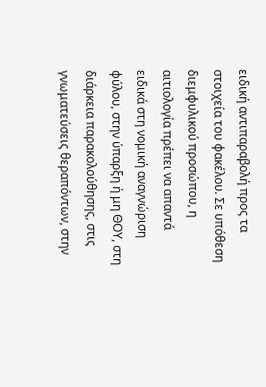ειδική αντιπαραβολή προς τα στοιχεία του φακέλου. Σε υπόθεση διεμφυλικού προσώπου, η αιτιολογία πρέπει να απαντά ειδικά στη νομική αναγνώριση φύλου, στην ύπαρξη ή μη ΘΟΥ, στη διάρκεια παρακολούθησης, στις γνωματεύσεις θεραπόντων, στην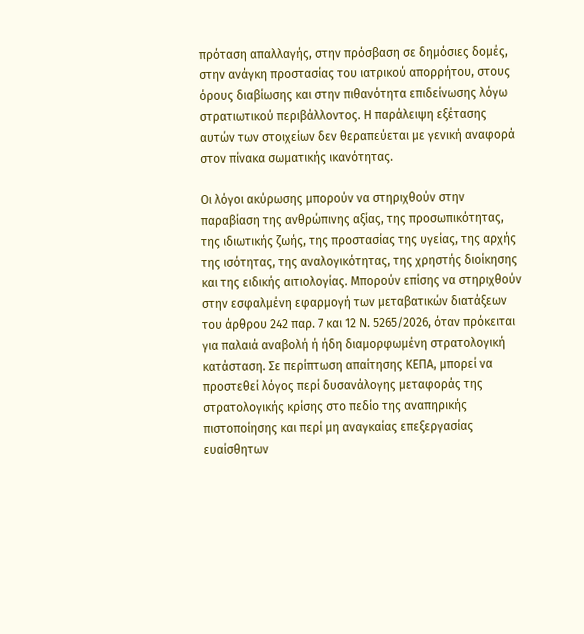πρόταση απαλλαγής, στην πρόσβαση σε δημόσιες δομές, στην ανάγκη προστασίας του ιατρικού απορρήτου, στους όρους διαβίωσης και στην πιθανότητα επιδείνωσης λόγω στρατιωτικού περιβάλλοντος. Η παράλειψη εξέτασης αυτών των στοιχείων δεν θεραπεύεται με γενική αναφορά στον πίνακα σωματικής ικανότητας.

Οι λόγοι ακύρωσης μπορούν να στηριχθούν στην παραβίαση της ανθρώπινης αξίας, της προσωπικότητας, της ιδιωτικής ζωής, της προστασίας της υγείας, της αρχής της ισότητας, της αναλογικότητας, της χρηστής διοίκησης και της ειδικής αιτιολογίας. Μπορούν επίσης να στηριχθούν στην εσφαλμένη εφαρμογή των μεταβατικών διατάξεων του άρθρου 242 παρ. 7 και 12 Ν. 5265/2026, όταν πρόκειται για παλαιά αναβολή ή ήδη διαμορφωμένη στρατολογική κατάσταση. Σε περίπτωση απαίτησης ΚΕΠΑ, μπορεί να προστεθεί λόγος περί δυσανάλογης μεταφοράς της στρατολογικής κρίσης στο πεδίο της αναπηρικής πιστοποίησης και περί μη αναγκαίας επεξεργασίας ευαίσθητων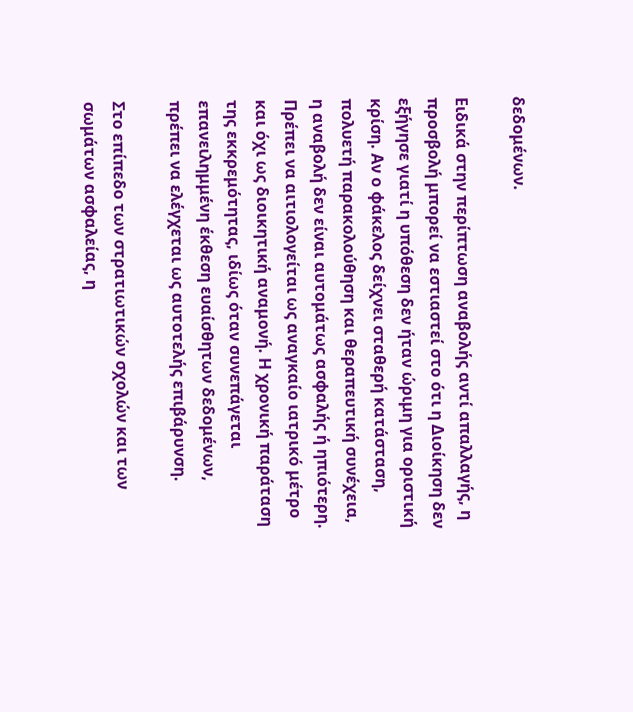δεδομένων.

Ειδικά στην περίπτωση αναβολής αντί απαλλαγής, η προσβολή μπορεί να εστιαστεί στο ότι η Διοίκηση δεν εξήγησε γιατί η υπόθεση δεν ήταν ώριμη για οριστική κρίση. Αν ο φάκελος δείχνει σταθερή κατάσταση, πολυετή παρακολούθηση και θεραπευτική συνέχεια, η αναβολή δεν είναι αυτομάτως ασφαλής ή ηπιότερη. Πρέπει να αιτιολογείται ως αναγκαίο ιατρικό μέτρο και όχι ως διοικητική αναμονή. Η χρονική παράταση της εκκρεμότητας, ιδίως όταν συνεπάγεται επανειλημμένη έκθεση ευαίσθητων δεδομένων, πρέπει να ελέγχεται ως αυτοτελής επιβάρυνση.

Στο επίπεδο των στρατιωτικών σχολών και των σωμάτων ασφαλείας, η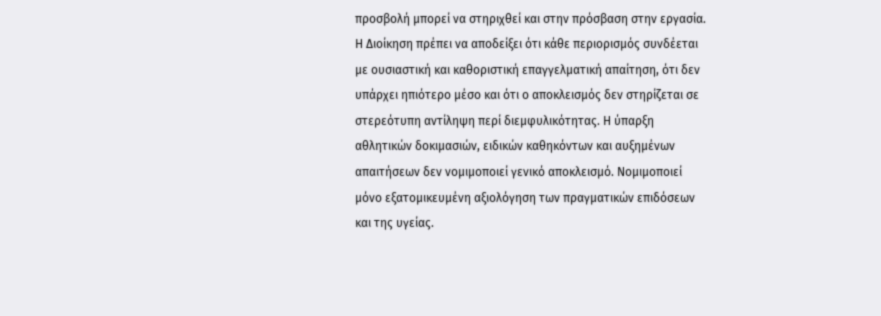προσβολή μπορεί να στηριχθεί και στην πρόσβαση στην εργασία. Η Διοίκηση πρέπει να αποδείξει ότι κάθε περιορισμός συνδέεται με ουσιαστική και καθοριστική επαγγελματική απαίτηση, ότι δεν υπάρχει ηπιότερο μέσο και ότι ο αποκλεισμός δεν στηρίζεται σε στερεότυπη αντίληψη περί διεμφυλικότητας. Η ύπαρξη αθλητικών δοκιμασιών, ειδικών καθηκόντων και αυξημένων απαιτήσεων δεν νομιμοποιεί γενικό αποκλεισμό. Νομιμοποιεί μόνο εξατομικευμένη αξιολόγηση των πραγματικών επιδόσεων και της υγείας.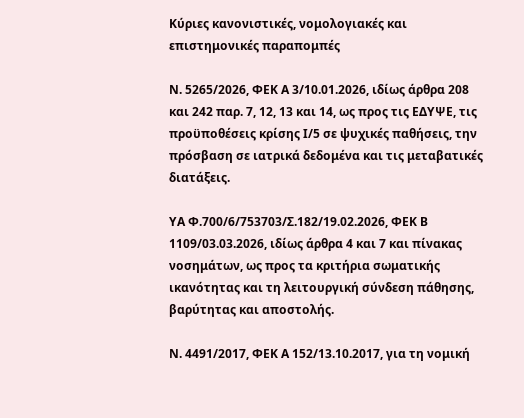Κύριες κανονιστικές, νομολογιακές και επιστημονικές παραπομπές

Ν. 5265/2026, ΦΕΚ Α 3/10.01.2026, ιδίως άρθρα 208 και 242 παρ. 7, 12, 13 και 14, ως προς τις ΕΔΥΨΕ, τις προϋποθέσεις κρίσης Ι/5 σε ψυχικές παθήσεις, την πρόσβαση σε ιατρικά δεδομένα και τις μεταβατικές διατάξεις.

ΥΑ Φ.700/6/753703/Σ.182/19.02.2026, ΦΕΚ Β 1109/03.03.2026, ιδίως άρθρα 4 και 7 και πίνακας νοσημάτων, ως προς τα κριτήρια σωματικής ικανότητας και τη λειτουργική σύνδεση πάθησης, βαρύτητας και αποστολής.

Ν. 4491/2017, ΦΕΚ Α 152/13.10.2017, για τη νομική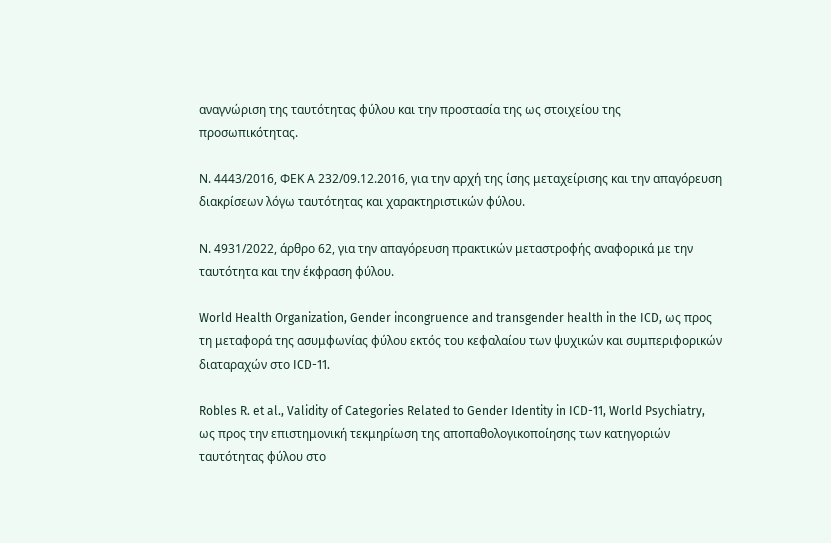αναγνώριση της ταυτότητας φύλου και την προστασία της ως στοιχείου της προσωπικότητας.

Ν. 4443/2016, ΦΕΚ Α 232/09.12.2016, για την αρχή της ίσης μεταχείρισης και την απαγόρευση διακρίσεων λόγω ταυτότητας και χαρακτηριστικών φύλου.

Ν. 4931/2022, άρθρο 62, για την απαγόρευση πρακτικών μεταστροφής αναφορικά με την ταυτότητα και την έκφραση φύλου.

World Health Organization, Gender incongruence and transgender health in the ICD, ως προς τη μεταφορά της ασυμφωνίας φύλου εκτός του κεφαλαίου των ψυχικών και συμπεριφορικών διαταραχών στο ICD-11.

Robles R. et al., Validity of Categories Related to Gender Identity in ICD-11, World Psychiatry, ως προς την επιστημονική τεκμηρίωση της αποπαθολογικοποίησης των κατηγοριών ταυτότητας φύλου στο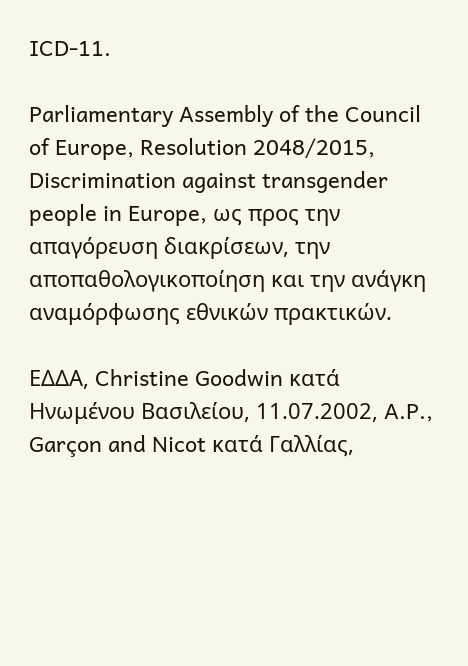ICD-11.

Parliamentary Assembly of the Council of Europe, Resolution 2048/2015, Discrimination against transgender people in Europe, ως προς την απαγόρευση διακρίσεων, την αποπαθολογικοποίηση και την ανάγκη αναμόρφωσης εθνικών πρακτικών.

ΕΔΔΑ, Christine Goodwin κατά Ηνωμένου Βασιλείου, 11.07.2002, A.P., Garçon and Nicot κατά Γαλλίας,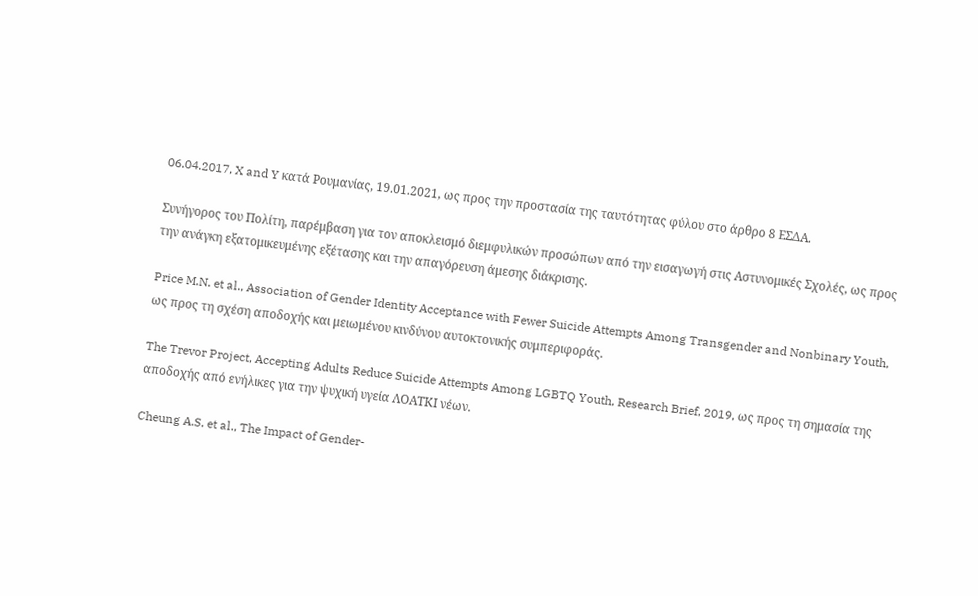06.04.2017, X and Y κατά Ρουμανίας, 19.01.2021, ως προς την προστασία της ταυτότητας φύλου στο άρθρο 8 ΕΣΔΑ.

Συνήγορος του Πολίτη, παρέμβαση για τον αποκλεισμό διεμφυλικών προσώπων από την εισαγωγή στις Αστυνομικές Σχολές, ως προς την ανάγκη εξατομικευμένης εξέτασης και την απαγόρευση άμεσης διάκρισης.

Price M.N. et al., Association of Gender Identity Acceptance with Fewer Suicide Attempts Among Transgender and Nonbinary Youth, ως προς τη σχέση αποδοχής και μειωμένου κινδύνου αυτοκτονικής συμπεριφοράς.

The Trevor Project, Accepting Adults Reduce Suicide Attempts Among LGBTQ Youth, Research Brief, 2019, ως προς τη σημασία της αποδοχής από ενήλικες για την ψυχική υγεία ΛΟΑΤΚΙ νέων.

Cheung A.S. et al., The Impact of Gender-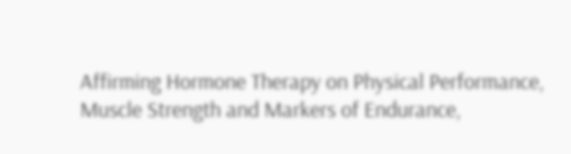Affirming Hormone Therapy on Physical Performance, Muscle Strength and Markers of Endurance,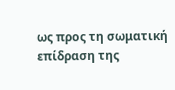ως προς τη σωματική επίδραση της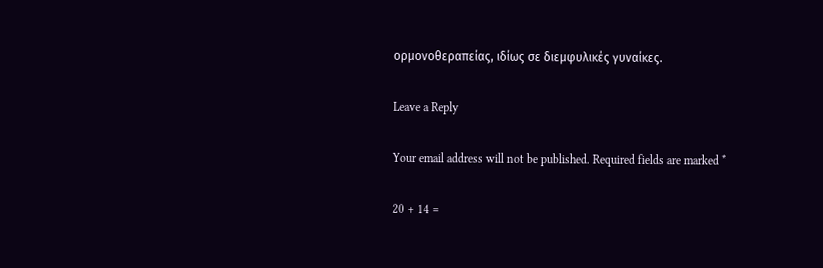ορμονοθεραπείας, ιδίως σε διεμφυλικές γυναίκες.

Leave a Reply

Your email address will not be published. Required fields are marked *

20 + 14 =